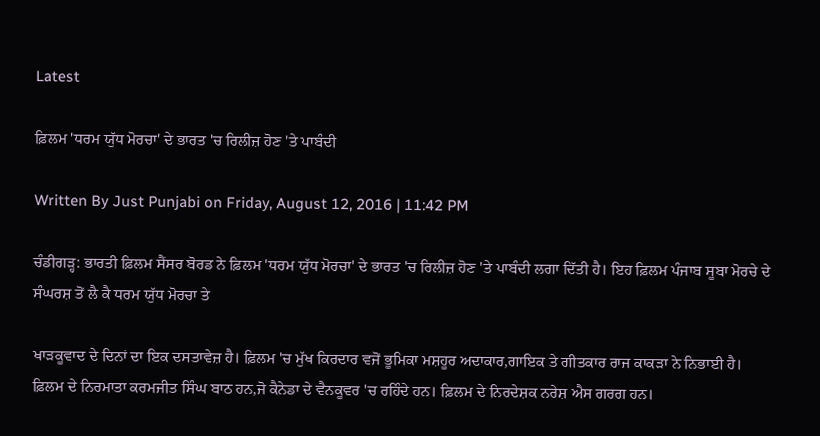Latest

ਫ਼ਿਲਮ 'ਧਰਮ ਯੁੱਧ ਮੋਰਚਾ' ਦੇ ਭਾਰਤ 'ਚ ਰਿਲੀਜ਼ ਹੋਣ 'ਤੇ ਪਾਬੰਦੀ

Written By Just Punjabi on Friday, August 12, 2016 | 11:42 PM

ਚੰਡੀਗੜ੍ਹ: ਭਾਰਤੀ ਫ਼ਿਲਮ ਸੈਂਸਰ ਬੋਰਡ ਨੇ ਫ਼ਿਲਮ 'ਧਰਮ ਯੁੱਧ ਮੋਰਚਾ' ਦੇ ਭਾਰਤ 'ਚ ਰਿਲੀਜ਼ ਹੋਣ 'ਤੇ ਪਾਬੰਦੀ ਲਗਾ ਦਿੱਤੀ ਹੈ। ਇਹ ਫ਼ਿਲਮ ਪੰਜਾਬ ਸੂਬਾ ਮੋਰਚੇ ਦੇ ਸੰਘਰਸ਼ ਤੋਂ ਲੈ ਕੈ ਧਰਮ ਯੁੱਧ ਮੋਰਚਾ ਤੇ

ਖਾੜਕੂਵਾਦ ਦੇ ਦਿਨਾਂ ਦਾ ਇਕ ਦਸਤਾਵੇਜ਼ ਹੈ। ਫ਼ਿਲਮ 'ਚ ਮੁੱਖ ਕਿਰਦਾਰ ਵਜੋਂ ਭੂਮਿਕਾ ਮਸ਼ਹੂਰ ਅਦਾਕਾਰ,ਗਾਇਕ ਤੇ ਗੀਤਕਾਰ ਰਾਜ ਕਾਕੜਾ ਨੇ ਨਿਭਾਈ ਹੈ। ਫ਼ਿਲਮ ਦੇ ਨਿਰਮਾਤਾ ਕਰਮਜੀਤ ਸਿੰਘ ਬਾਠ ਹਨ,ਜੋ ਕੈਨੇਡਾ ਦੇ ਵੈਨਕੂਵਰ 'ਚ ਰਹਿੰਦੇ ਹਨ। ਫ਼ਿਲਮ ਦੇ ਨਿਰਦੇਸ਼ਕ ਨਰੇਸ਼ ਐਸ ਗਰਗ ਹਨ।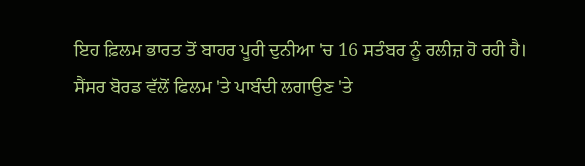ਇਹ ਫ਼ਿਲਮ ਭਾਰਤ ਤੋਂ ਬਾਹਰ ਪੂਰੀ ਦੁਨੀਆ 'ਚ 16 ਸਤੰਬਰ ਨੂੰ ਰਲੀਜ਼ ਹੋ ਰਹੀ ਹੈ।
ਸੈਂਸਰ ਬੋਰਡ ਵੱਲੋਂ ਫਿਲਮ 'ਤੇ ਪਾਬੰਦੀ ਲਗਾਉਣ 'ਤੇ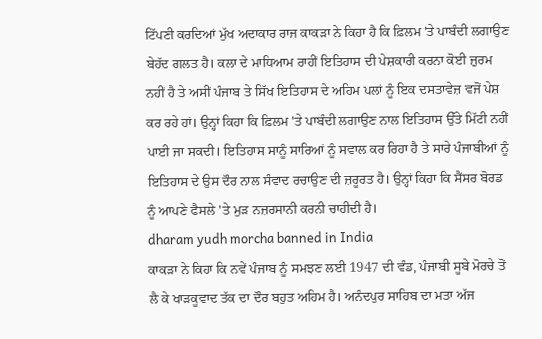ਟਿੱਪਣੀ ਕਰਦਿਆਂ ਮੁੱਖ ਅਦਾਕਾਰ ਰਾਜ ਕਾਕੜਾ ਨੇ ਕਿਹਾ ਹੈ ਕਿ ਫ਼ਿਲਮ 'ਤੇ ਪਾਬੰਦੀ ਲਗਾਉਣ ਬੇਹੱਦ ਗਲਤ ਹੈ। ਕਲਾ ਦੇ ਮਾਧਿਆਮ ਰਾਹੀਂ ਇਤਿਹਾਸ ਦੀ ਪੇਸ਼ਕਾਰੀ ਕਰਨਾ ਕੋਈ ਜ਼ੁਰਮ ਨਹੀਂ ਹੈ ਤੇ ਅਸੀਂ ਪੰਜਾਬ ਤੇ ਸਿੱਖ ਇਤਿਹਾਸ ਦੇ ਅਹਿਮ ਪਲਾਂ ਨੂੰ ਇਕ ਦਸਤਾਵੇਜ਼ ਵਜੋਂ ਪੇਸ਼ ਕਰ ਰਹੇ ਹਾਂ। ਉਨ੍ਹਾਂ ਕਿਹਾ ਕਿ ਫ਼ਿਲਮ 'ਤੇ ਪਾਬੰਦੀ ਲਗਾਉਣ ਨਾਲ ਇਤਿਹਾਸ ਉੱਤੇ ਮਿੱਟੀ ਨਹੀਂ ਪਾਈ ਜਾ ਸਕਦੀ। ਇਤਿਹਾਸ ਸਾਨੂੰ ਸਾਰਿਆਂ ਨੂੰ ਸਵਾਲ ਕਰ ਰਿਹਾ ਹੈ ਤੇ ਸਾਰੇ ਪੰਜਾਬੀਆਂ ਨੂੰ ਇਤਿਹਾਸ ਦੇ ਉਸ ਦੌਰ ਨਾਲ ਸੰਵਾਦ ਰਚਾਉਣ ਦੀ ਜ਼ਰੂਰਤ ਹੈ। ਉਨ੍ਹਾਂ ਕਿਹਾ ਕਿ ਸੈਂਸਰ ਬੋਰਡ ਨੂੰ ਆਪਣੇ ਫੈਸਲੇ 'ਤੇ ਮੁੜ ਨਜ਼ਰਸਾਨੀ ਕਰਨੀ ਚਾਹੀਦੀ ਹੈ।
dharam yudh morcha banned in India
ਕਾਕੜਾ ਨੇ ਕਿਹਾ ਕਿ ਨਵੇਂ ਪੰਜਾਬ ਨੂੰ ਸਮਝਣ ਲਈ 1947 ਦੀ ਵੰਡ, ਪੰਜਾਬੀ ਸੂਬੇ ਮੋਰਚੇ ਤੋਂ ਲੈ ਕੇ ਖਾੜਕੂਵਾਦ ਤੱਕ ਦਾ ਦੌਰ ਬਹੁਤ ਅਹਿਮ ਹੈ। ਅਨੰਦਪੁਰ ਸਾਹਿਬ ਦਾ ਮਤਾ ਅੱਜ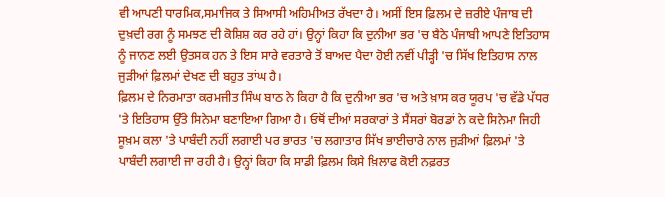ਵੀ ਆਪਣੀ ਧਾਰਮਿਕ,ਸਮਾਜਿਕ ਤੇ ਸਿਆਸੀ ਅਹਿਮੀਅਤ ਰੱਖਦਾ ਹੈ। ਅਸੀਂ ਇਸ ਫ਼ਿਲਮ ਦੇ ਜ਼ਰੀਏ ਪੰਜਾਬ ਦੀ ਦੁਖ਼ਦੀ ਰਗ ਨੂੰ ਸਮਝਣ ਦੀ ਕੋਸ਼ਿਸ਼ ਕਰ ਰਹੇ ਹਾਂ। ਉਨ੍ਹਾਂ ਕਿਹਾ ਕਿ ਦੁਨੀਆ ਭਰ 'ਚ ਬੈਠੇ ਪੰਜਾਬੀ ਆਪਣੇ ਇਤਿਹਾਸ ਨੂੰ ਜਾਨਣ ਲਈ ਉਤਸਕ ਹਨ ਤੇ ਇਸ ਸਾਰੇ ਵਰਤਾਰੇ ਤੋਂ ਬਾਅਦ ਪੈਦਾ ਹੋਈ ਨਵੀਂ ਪੀੜ੍ਹੀ 'ਚ ਸਿੱਖ ਇਤਿਹਾਸ ਨਾਲ ਜੁੜੀਆਂ ਫ਼ਿਲਮਾਂ ਦੇਖਣ ਦੀ ਬਹੁਤ ਤਾਂਘ ਹੈ।
ਫ਼ਿਲਮ ਦੇ ਨਿਰਮਾਤਾ ਕਰਮਜੀਤ ਸਿੰਘ ਬਾਠ ਨੇ ਕਿਹਾ ਹੈ ਕਿ ਦੁਨੀਆ ਭਰ 'ਚ ਅਤੇ ਖ਼ਾਸ ਕਰ ਯੂਰਪ 'ਚ ਵੱਡੇ ਪੱਧਰ 'ਤੇ ਇਤਿਹਾਸ ਉੱਤੇ ਸਿਨੇਮਾ ਬਣਾਇਆ ਗਿਆ ਹੈ। ਓਥੋਂ ਦੀਆਂ ਸਰਕਾਰਾਂ ਤੇ ਸੈਂਸਰਾਂ ਬੋਰਡਾਂ ਨੇ ਕਦੇ ਸਿਨੇਮਾ ਜਿਹੀ ਸੂਖ਼ਮ ਕਲਾ 'ਤੇ ਪਾਬੰਦੀ ਨਹੀਂ ਲਗਾਈ ਪਰ ਭਾਰਤ 'ਚ ਲਗਾਤਾਰ ਸਿੱਖ ਭਾਈਚਾਰੇ ਨਾਲ ਜੁੜੀਆਂ ਫ਼ਿਲਮਾਂ 'ਤੇ ਪਾਬੰਦੀ ਲਗਾਈ ਜਾ ਰਹੀ ਹੈ। ਉਨ੍ਹਾਂ ਕਿਹਾ ਕਿ ਸਾਡੀ ਫ਼ਿਲਮ ਕਿਸੇ ਖ਼ਿਲਾਫ ਕੋਈ ਨਫ਼ਰਤ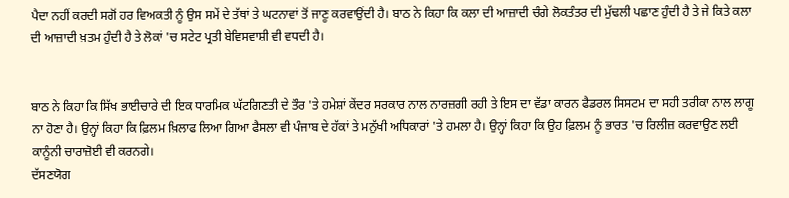ਪੈਦਾ ਨਹੀਂ ਕਰਦੀ ਸਗੋਂ ਹਰ ਵਿਅਕਤੀ ਨੂੰ ਉਸ ਸਮੇਂ ਦੇ ਤੱਥਾਂ ਤੇ ਘਟਨਾਵਾਂ ਤੋਂ ਜਾਣੂ ਕਰਵਾਉਂਦੀ ਹੈ। ਬਾਠ ਨੇ ਕਿਹਾ ਕਿ ਕਲਾ ਦੀ ਆਜ਼ਾਦੀ ਚੰਗੇ ਲੋਕਤੰਤਰ ਦੀ ਮੁੱਢਲੀ ਪਛਾਣ ਹੁੰਦੀ ਹੈ ਤੇ ਜੇ ਕਿਤੇ ਕਲਾ ਦੀ ਆਜ਼ਾਦੀ ਖ਼ਤਮ ਹੁੰਦੀ ਹੈ ਤੇ ਲੋਕਾਂ 'ਚ ਸਟੇਟ ਪ੍ਰਤੀ ਬੇਵਿਸਵਾਸ਼ੀ ਵੀ ਵਧਦੀ ਹੈ।


ਬਾਠ ਨੇ ਕਿਹਾ ਕਿ ਸਿੱਖ ਭਾਈਚਾਰੇ ਦੀ ਇਕ ਧਾਰਮਿਕ ਘੱਟਗਿਣਤੀ ਦੇ ਤੌਰ 'ਤੇ ਹਮੇਸ਼ਾਂ ਕੇਂਦਰ ਸਰਕਾਰ ਨਾਲ ਨਾਰਜ਼ਗੀ ਰਹੀ ਤੇ ਇਸ ਦਾ ਵੱਡਾ ਕਾਰਨ ਫੈਡਰਲ ਸਿਸਟਮ ਦਾ ਸਹੀ ਤਰੀਕਾ ਨਾਲ ਲਾਗੂ ਨਾ ਹੋਣਾ ਹੈ। ਉਨ੍ਹਾਂ ਕਿਹਾ ਕਿ ਫ਼ਿਲਮ ਖ਼ਿਲਾਫ ਲਿਆ ਗਿਆ ਫੈਸਲਾ ਵੀ ਪੰਜਾਬ ਦੇ ਹੱਕਾਂ ਤੇ ਮਨੁੱਖੀ ਅਧਿਕਾਰਾਂ 'ਤੇ ਹਮਲਾ ਹੈ। ਉਨ੍ਹਾਂ ਕਿਹਾ ਕਿ ਉਹ ਫ਼ਿਲਮ ਨੂੰ ਭਾਰਤ 'ਚ ਰਿਲੀਜ਼ ਕਰਵਾਉਣ ਲਈ ਕਾਨੂੰਨੀ ਚਾਰਾਜ਼ੋਈ ਵੀ ਕਰਨਗੇ।
ਦੱਸਣਯੋਗ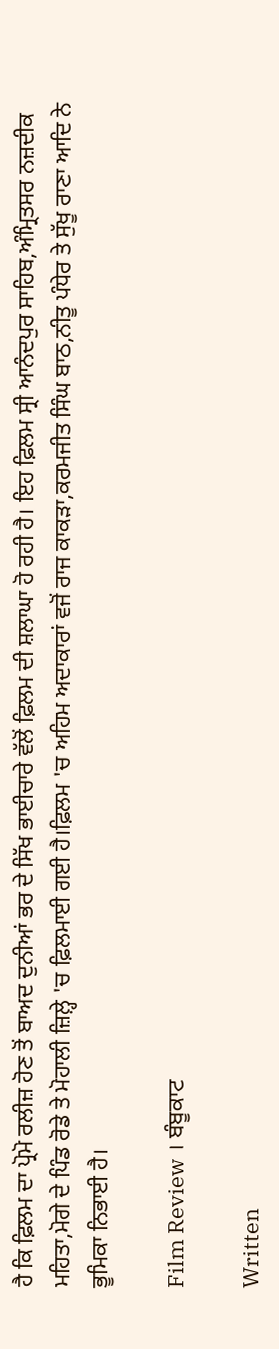ਹੈ ਕਿ ਫ਼ਿਲਮ ਦਾ ਪ੍ਰੋਮੋ ਰਲੀਜ਼ ਹੋਣ ਤੋਂ ਬਾਅਦ ਦੁਨੀਆਂ ਭਰ ਦੇ ਸਿੱਖ ਭਾਈਚਾਰੇ ਵੱਲੋਂ ਫ਼ਿਲਮ ਦੀ ਸ਼ਲਾਘਾ ਹੋ ਰਹੀ ਹੈ। ਇਹ ਫ਼ਿਲਮ ਸ੍ਰੀ ਆਨੰਦਪੁਰ ਸਾਹਿਬ,ਅੰਮ੍ਰਿਤਸਰ ਨਜ਼ਦੀਕ ਮਹਿਤਾ,ਮੋਗੇ ਦੇ ਪਿੰਡ ਰੋਡੇ ਤੇ ਮੋਹਾਲੀ ਜ਼ਿਲ਼੍ਹੇ 'ਚ ਫ਼ਿਲਮਾਈ ਗਈ ਹੈ।ਫ਼ਿਲਮ 'ਚ ਅਹਿਮ ਅਦਾਕਾਰਾਂ ਵਜੋਂ ਰਾਜ ਕਾਕੜਾ,ਕਰਮਜੀਤ ਸਿੰਘ ਬਾਠ,ਨੀਤੂ ਪੰਧੇਰ ਤੇ ਸੁੱਖੂ ਰਾਣਾ ਆਦਿ ਨੇ ਭੂਮਿਕਾ ਨਿਭਾਈ ਹੈ।

Film Review । ਬੰਬੂਕਾਟ

Written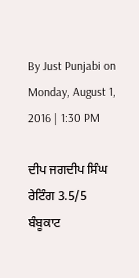By Just Punjabi on Monday, August 1, 2016 | 1:30 PM

ਦੀਪ ਜਗਦੀਪ ਸਿੰਘ
ਰੇਟਿੰਗ 3.5/5
ਬੰਬੂਕਾਟ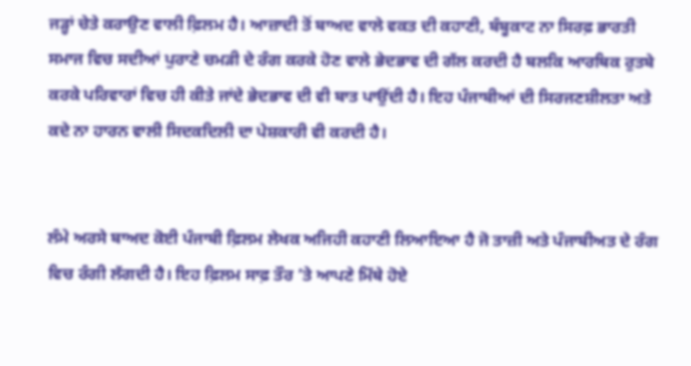ਜੜ੍ਹਾਂ ਚੇਤੇ ਕਰਾਉਣ ਵਾਲੀ ਫ਼ਿਲਮ ਹੈ। ਆਜ਼ਾਦੀ ਤੋਂ ਬਾਅਦ ਵਾਲੇ ਵਕਤ ਦੀ ਕਹਾਣੀ, ਬੰਬੂਕਾਟ ਨਾ ਸਿਰਫ਼ ਭਾਰਤੀ ਸਮਾਜ ਵਿਚ ਸਦੀਆਂ ਪੁਰਾਣੇ ਚਮੜੀ ਦੇ ਰੰਗ ਕਰਕੇ ਹੋਣ ਵਾਲੇ ਭੇਦਭਾਵ ਦੀ ਗੱਲ ਕਰਦੀ ਹੈ ਬਲਕਿ ਆਰਥਿਕ ਰੁਤਬੇ ਕਰਕੇ ਪਰਿਵਾਰਾਂ ਵਿਚ ਹੀ ਕੀਤੇ ਜਾਂਦੇ ਭੇਦਭਾਵ ਦੀ ਵੀ ਬਾਤ ਪਾਉਂਦੀ ਹੈ। ਇਹ ਪੰਜਾਬੀਆਂ ਦੀ ਸਿਰਜਣਸ਼ੀਲਤਾ ਅਤੇ ਕਦੇ ਨਾ ਹਾਰਨ ਵਾਲੀ ਸਿਦਕਦਿਲੀ ਦਾ ਪੇਸ਼ਕਾਰੀ ਵੀ ਕਰਦੀ ਹੈ।


ਲੰਮੇ ਅਰਸੇ ਬਾਅਦ ਕੋਈ ਪੰਜਾਬੀ ਫ਼ਿਲਮ ਲੇਖਕ ਅਜਿਹੀ ਕਹਾਣੀ ਲਿਆਇਆ ਹੈ ਜੋ ਤਾਜ਼ੀ ਅਤੇ ਪੰਜਾਬੀਅਤ ਦੇ ਰੰਗ ਵਿਚ ਰੰਗੀ ਲੱਗਦੀ ਹੈ। ਇਹ ਫ਼ਿਲਮ ਸਾਫ਼ ਤੌਰ ’ਤੇ ਆਪਣੇ ਮਿੱਥੇ ਹੋਏ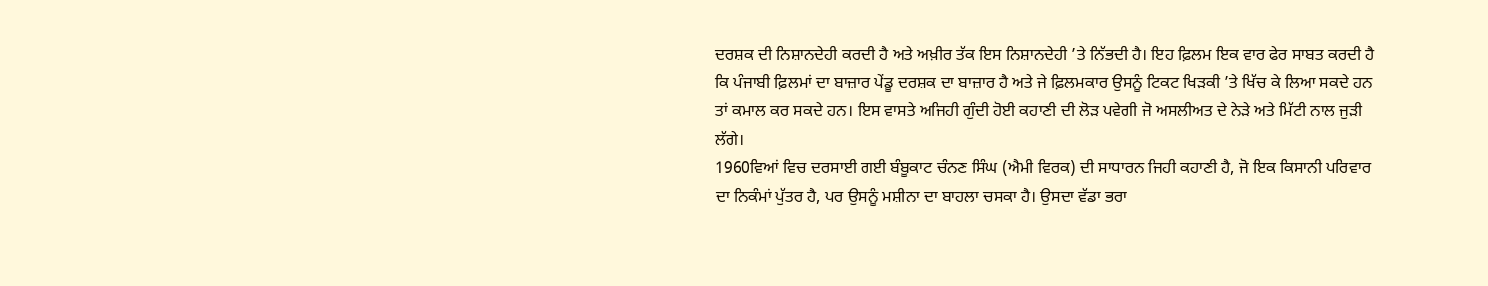ਦਰਸ਼ਕ ਦੀ ਨਿਸ਼ਾਨਦੇਹੀ ਕਰਦੀ ਹੈ ਅਤੇ ਅਖ਼ੀਰ ਤੱਕ ਇਸ ਨਿਸ਼ਾਨਦੇਹੀ ’ਤੇ ਨਿੱਭਦੀ ਹੈ। ਇਹ ਫ਼ਿਲਮ ਇਕ ਵਾਰ ਫੇਰ ਸਾਬਤ ਕਰਦੀ ਹੈ ਕਿ ਪੰਜਾਬੀ ਫ਼ਿਲਮਾਂ ਦਾ ਬਾਜ਼ਾਰ ਪੇਂਡੂ ਦਰਸ਼ਕ ਦਾ ਬਾਜ਼ਾਰ ਹੈ ਅਤੇ ਜੇ ਫ਼ਿਲਮਕਾਰ ਉਸਨੂੰ ਟਿਕਟ ਖਿੜਕੀ ’ਤੇ ਖਿੱਚ ਕੇ ਲਿਆ ਸਕਦੇ ਹਨ ਤਾਂ ਕਮਾਲ ਕਰ ਸਕਦੇ ਹਨ। ਇਸ ਵਾਸਤੇ ਅਜਿਹੀ ਗੁੰਦੀ ਹੋਈ ਕਹਾਣੀ ਦੀ ਲੋੜ ਪਵੇਗੀ ਜੋ ਅਸਲੀਅਤ ਦੇ ਨੇੜੇ ਅਤੇ ਮਿੱਟੀ ਨਾਲ ਜੁੜੀ ਲੱਗੇ।
1960ਵਿਆਂ ਵਿਚ ਦਰਸਾਈ ਗਈ ਬੰਬੂਕਾਟ ਚੰਨਣ ਸਿੰਘ (ਐਮੀ ਵਿਰਕ) ਦੀ ਸਾਧਾਰਨ ਜਿਹੀ ਕਹਾਣੀ ਹੈ, ਜੋ ਇਕ ਕਿਸਾਨੀ ਪਰਿਵਾਰ ਦਾ ਨਿਕੰਮਾਂ ਪੁੱਤਰ ਹੈ, ਪਰ ਉਸਨੂੰ ਮਸ਼ੀਨਾ ਦਾ ਬਾਹਲਾ ਚਸਕਾ ਹੈ। ਉਸਦਾ ਵੱਡਾ ਭਰਾ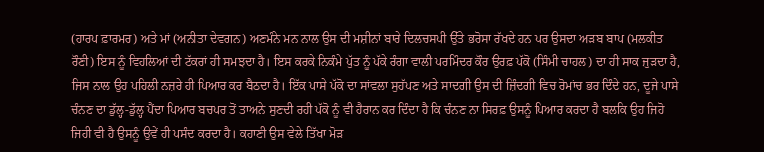(ਹਾਰਪ ਫ਼ਾਰਮਰ) ਅਤੇ ਮਾਂ (ਅਨੀਤਾ ਦੇਵਗਨ) ਅਣਮੰਨੇ ਮਨ ਨਾਲ ਉਸ ਦੀ ਮਸ਼ੀਨਾਂ ਬਾਰੇ ਦਿਲਚਸਪੀ ਉੱਤੇ ਭਰੋਸਾ ਰੱਖਦੇ ਹਨ ਪਰ ਉਸਦਾ ਅੜਬ ਬਾਪ (ਮਲਕੀਤ ਰੌਣੀ) ਇਸ ਨੂੰ ਵਿਹਲਿਆਂ ਦੀ ਟੱਕਰਾਂ ਹੀ ਸਮਝਦਾ ਹੈ। ਇਸ ਕਰਕੇ ਨਿਕੰਮੇ ਪੁੱਤ ਨੂੰ ਪੱਕੇ ਰੰਗਾ ਵਾਲੀ ਪਰਮਿੰਦਰ ਕੌਰ ਉਰਫ਼ ਪੱਕੋ (ਸਿੰਮੀ ਚਾਹਲ) ਦਾ ਹੀ ਸਾਕ ਜੁੜਦਾ ਹੈ, ਜਿਸ ਨਾਲ ਉਹ ਪਹਿਲੀ ਨਜ਼ਰੇ ਹੀ ਪਿਆਰ ਕਰ ਬੈਠਦਾ ਹੈ। ਇੱਕ ਪਾਸੇ ਪੱਕੋ ਦਾ ਸਾਂਵਲਾ ਸੁਹੱਪਣ ਅਤੇ ਸਾਦਗੀ ਉਸ ਦੀ ਜ਼ਿੰਦਗੀ ਵਿਚ ਰੋਮਾਂਚ ਭਰ ਦਿੰਦੇ ਹਨ, ਦੂਜੇ ਪਾਸੇ ਚੰਨਣ ਦਾ ਡੁੱਲ੍ਹ-ਡੁੱਲ੍ਹ ਪੈਂਦਾ ਪਿਆਰ ਬਚਪਰ ਤੋਂ ਤਾਅਨੇ ਸੁਣਦੀ ਰਹੀ ਪੱਕੋ ਨੂੰ ਵੀ ਹੈਰਾਨ ਕਰ ਦਿੰਦਾ ਹੈ ਕਿ ਚੰਨਣ ਨਾ ਸਿਰਫ਼ ਉਸਨੂੰ ਪਿਆਰ ਕਰਦਾ ਹੈ ਬਲਕਿ ਉਹ ਜਿਹੋ ਜਿਹੀ ਵੀ ਹੈ ਉਸਨੂੰ ਉਵੇਂ ਹੀ ਪਸੰਦ ਕਰਦਾ ਹੈ। ਕਹਾਣੀ ਉਸ ਵੇਲੇ ਤਿੱਖਾ ਮੋੜ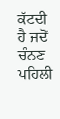ਕੱਟਦੀ ਹੈ ਜਦੋਂ ਚੰਨਣ ਪਹਿਲੀ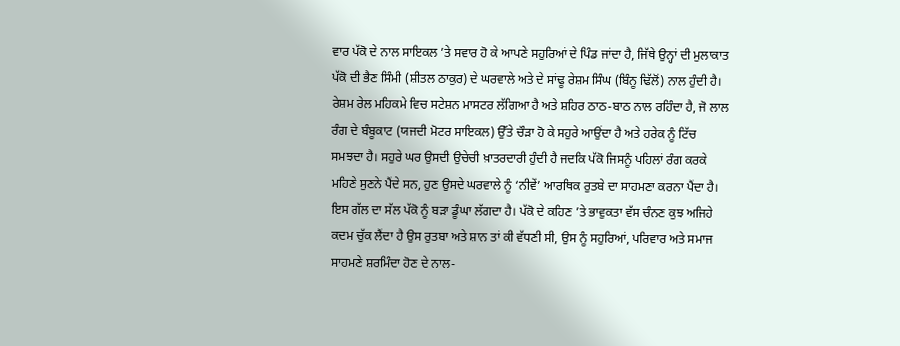ਵਾਰ ਪੱਕੋ ਦੇ ਨਾਲ ਸਾਇਕਲ ’ਤੇ ਸਵਾਰ ਹੋ ਕੇ ਆਪਣੇ ਸਹੁਰਿਆਂ ਦੇ ਪਿੰਡ ਜਾਂਦਾ ਹੈ, ਜਿੱਥੇ ਉਨ੍ਹਾਂ ਦੀ ਮੁਲਾਕਾਤ ਪੱਕੋ ਦੀ ਭੈਣ ਸਿੰਮੀ (ਸ਼ੀਤਲ ਠਾਕੁਰ) ਦੇ ਘਰਵਾਲੇ ਅਤੇ ਦੇ ਸਾਂਢੂ ਰੇਸ਼ਮ ਸਿੰਘ (ਬਿੰਨੂ ਢਿੱਲੋਂ) ਨਾਲ ਹੁੰਦੀ ਹੈ। ਰੇਸ਼ਮ ਰੇਲ ਮਹਿਕਮੇ ਵਿਚ ਸਟੇਸ਼ਨ ਮਾਸਟਰ ਲੱਗਿਆ ਹੈ ਅਤੇ ਸ਼ਹਿਰ ਠਾਠ-ਬਾਠ ਨਾਲ ਰਹਿੰਦਾ ਹੈ, ਜੋ ਲਾਲ ਰੰਗ ਦੇ ਬੰਬੂਕਾਟ (ਯਜਦੀ ਮੋਟਰ ਸਾਇਕਲ) ਉੱਤੇ ਚੌੜਾ ਹੋ ਕੇ ਸਹੁਰੇ ਆਉਂਦਾ ਹੈ ਅਤੇ ਹਰੇਕ ਨੂੰ ਟਿੱਚ ਸਮਝਦਾ ਹੈ। ਸਹੁਰੇ ਘਰ ਉਸਦੀ ਉਚੇਚੀ ਖ਼ਾਤਰਦਾਰੀ ਹੁੰਦੀ ਹੈ ਜਦਕਿ ਪੱਕੋ ਜਿਸਨੂੰ ਪਹਿਲਾਂ ਰੰਗ ਕਰਕੇ ਮਹਿਣੇ ਸੁਣਨੇ ਪੈਂਦੇ ਸਨ, ਹੁਣ ਉਸਦੇ ਘਰਵਾਲੇ ਨੂੰ ‘ਨੀਵੇਂ’ ਆਰਥਿਕ ਰੁਤਬੇ ਦਾ ਸਾਹਮਣਾ ਕਰਨਾ ਪੈਂਦਾ ਹੈ। ਇਸ ਗੱਲ ਦਾ ਸੱਲ ਪੱਕੋ ਨੂੰ ਬੜਾ ਡੂੰਘਾ ਲੱਗਦਾ ਹੈ। ਪੱਕੋ ਦੇ ਕਹਿਣ ’ਤੇ ਭਾਵੁਕਤਾ ਵੱਸ ਚੰਨਣ ਕੁਝ ਅਜਿਹੇ ਕਦਮ ਚੁੱਕ ਲੈਂਦਾ ਹੈ ਉਸ ਰੁਤਬਾ ਅਤੇ ਸ਼ਾਨ ਤਾਂ ਕੀ ਵੱਧਣੀ ਸੀ, ਉਸ ਨੂੰ ਸਹੁਰਿਆਂ, ਪਰਿਵਾਰ ਅਤੇ ਸਮਾਜ ਸਾਹਮਣੇ ਸ਼ਰਮਿੰਦਾ ਹੋਣ ਦੇ ਨਾਲ-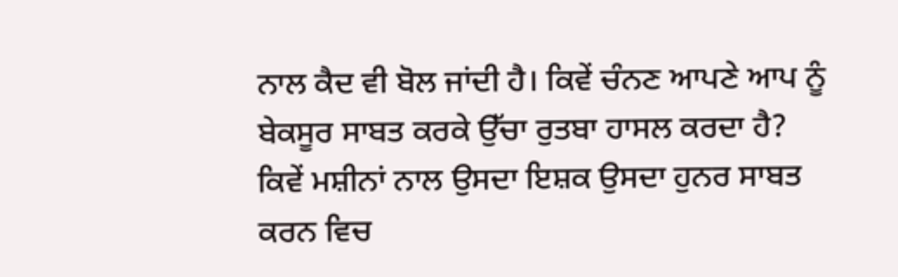ਨਾਲ ਕੈਦ ਵੀ ਬੋਲ ਜਾਂਦੀ ਹੈ। ਕਿਵੇਂ ਚੰਨਣ ਆਪਣੇ ਆਪ ਨੂੰ ਬੇਕਸੂਰ ਸਾਬਤ ਕਰਕੇ ਉੱਚਾ ਰੁਤਬਾ ਹਾਸਲ ਕਰਦਾ ਹੈ? ਕਿਵੇਂ ਮਸ਼ੀਨਾਂ ਨਾਲ ਉਸਦਾ ਇਸ਼ਕ ਉਸਦਾ ਹੁਨਰ ਸਾਬਤ ਕਰਨ ਵਿਚ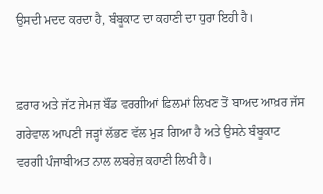ਉਸਦੀ ਮਦਦ ਕਰਦਾ ਹੈ, ਬੰਬੂਕਾਟ ਦਾ ਕਹਾਣੀ ਦਾ ਧੁਰਾ ਇਹੀ ਹੈ।


ਫ਼ਰਾਰ ਅਤੇ ਜੱਟ ਜੇਮਜ਼ ਬੌਂਡ ਵਰਗੀਆਂ ਫ਼ਿਲਮਾਂ ਲਿਖਣ ਤੋਂ ਬਾਅਦ ਆਖ਼ਰ ਜੱਸ ਗਰੇਵਾਲ ਆਪਣੀ ਜੜ੍ਹਾਂ ਲੱਭਣ ਵੱਲ ਮੁੜ ਗਿਆ ਹੈ ਅਤੇ ਉਸਨੇ ਬੰਬੂਕਾਟ ਵਰਗੀ ਪੰਜਾਬੀਅਤ ਨਾਲ ਲਬਰੇਜ਼ ਕਹਾਣੀ ਲਿਖੀ ਹੈ।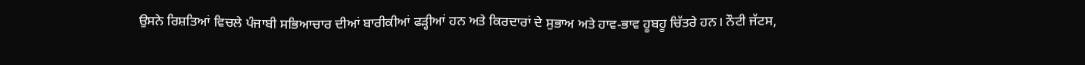ਉਸਨੇ ਰਿਸ਼ਤਿਆਂ ਵਿਚਲੇ ਪੰਜਾਬੀ ਸਭਿਆਚਾਰ ਦੀਆਂ ਬਾਰੀਕੀਆਂ ਫੜ੍ਹੀਆਂ ਹਨ ਅਤੇ ਕਿਰਦਾਰਾਂ ਦੇ ਸੁਭਾਅ ਅਤੇ ਹਾਵ-ਭਾਵ ਹੂਬਹੂ ਚਿੱਤਰੇ ਹਨ। ਨੌਟੀ ਜੱਟਸ,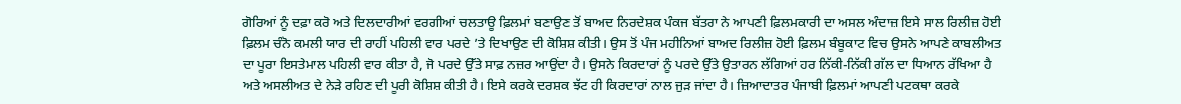ਗੋਰਿਆਂ ਨੂੰ ਦਫ਼ਾ ਕਰੋ ਅਤੇ ਦਿਲਦਾਰੀਆਂ ਵਰਗੀਆਂ ਚਲਤਾਊ ਫ਼ਿਲਮਾਂ ਬਣਾਉਣ ਤੋਂ ਬਾਅਦ ਨਿਰਦੇਸ਼ਕ ਪੰਕਜ ਬੱਤਰਾ ਨੇ ਆਪਣੀ ਫ਼ਿਲਮਕਾਰੀ ਦਾ ਅਸਲ ਅੰਦਾਜ਼ ਇਸੇ ਸਾਲ ਰਿਲੀਜ਼ ਹੋਈ ਫ਼ਿਲਮ ਚੰਨੋ ਕਮਲੀ ਯਾਰ ਦੀ ਰਾਹੀਂ ਪਹਿਲੀ ਵਾਰ ਪਰਦੇ ’ਤੇ ਦਿਖਾਉਣ ਦੀ ਕੋਸ਼ਿਸ਼ ਕੀਤੀ। ਉਸ ਤੋਂ ਪੰਜ ਮਹੀਨਿਆਂ ਬਾਅਦ ਰਿਲੀਜ਼ ਹੋਈ ਫ਼ਿਲਮ ਬੰਬੂਕਾਟ ਵਿਚ ਉਸਨੇ ਆਪਣੇ ਕਾਬਲੀਅਤ ਦਾ ਪੂਰਾ ਇਸਤੇਮਾਲ ਪਹਿਲੀ ਵਾਰ ਕੀਤਾ ਹੈ, ਜੋ ਪਰਦੇ ਉੱਤੇ ਸਾਫ਼ ਨਜ਼ਰ ਆਉਂਦਾ ਹੈ। ਉਸਨੇ ਕਿਰਦਾਰਾਂ ਨੂੰ ਪਰਦੇ ਉੱਤੇ ਉਤਾਰਨ ਲੱਗਿਆਂ ਹਰ ਨਿੱਕੀ-ਨਿੱਕੀ ਗੱਲ ਦਾ ਧਿਆਨ ਰੱਖਿਆ ਹੈ ਅਤੇ ਅਸਲੀਅਤ ਦੇ ਨੇੜੇ ਰਹਿਣ ਦੀ ਪੂਰੀ ਕੋਸ਼ਿਸ਼ ਕੀਤੀ ਹੈ। ਇਸੇ ਕਰਕੇ ਦਰਸ਼ਕ ਝੱਟ ਹੀ ਕਿਰਦਾਰਾਂ ਨਾਲ ਜੁੜ ਜਾਂਦਾ ਹੈ। ਜ਼ਿਆਦਾਤਰ ਪੰਜਾਬੀ ਫ਼ਿਲਮਾਂ ਆਪਣੀ ਪਟਕਥਾ ਕਰਕੇ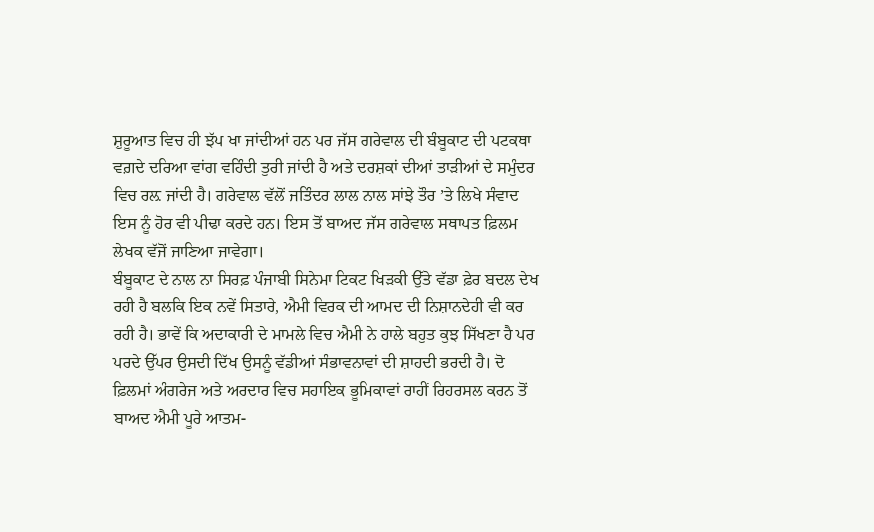ਸ਼ੁਰੂਆਤ ਵਿਚ ਹੀ ਝੱਪ ਖਾ ਜਾਂਦੀਆਂ ਹਨ ਪਰ ਜੱਸ ਗਰੇਵਾਲ ਦੀ ਬੰਬੂਕਾਟ ਦੀ ਪਟਕਥਾ ਵਗ਼ਦੇ ਦਰਿਆ ਵਾਂਗ ਵਹਿੰਦੀ ਤੁਰੀ ਜਾਂਦੀ ਹੈ ਅਤੇ ਦਰਸ਼ਕਾਂ ਦੀਆਂ ਤਾੜੀਆਂ ਦੇ ਸਮੁੰਦਰ ਵਿਚ ਰਲ਼ ਜਾਂਦੀ ਹੈ। ਗਰੇਵਾਲ ਵੱਲੋਂ ਜਤਿੰਦਰ ਲਾਲ ਨਾਲ ਸਾਂਝੇ ਤੌਰ ’ਤੇ ਲਿਖੇ ਸੰਵਾਦ ਇਸ ਨੂੰ ਹੋਰ ਵੀ ਪੀਢਾ ਕਰਦੇ ਹਨ। ਇਸ ਤੋਂ ਬਾਅਦ ਜੱਸ ਗਰੇਵਾਲ ਸਥਾਪਤ ਫ਼ਿਲਮ ਲੇਖਕ ਵੱਜੋਂ ਜਾਣਿਆ ਜਾਵੇਗਾ।
ਬੰਬੂਕਾਟ ਦੇ ਨਾਲ ਨਾ ਸਿਰਫ਼ ਪੰਜਾਬੀ ਸਿਨੇਮਾ ਟਿਕਟ ਖਿੜਕੀ ਉੱਤੇ ਵੱਡਾ ਫ਼ੇਰ ਬਦਲ ਦੇਖ ਰਹੀ ਹੈ ਬਲਕਿ ਇਕ ਨਵੇਂ ਸਿਤਾਰੇ, ਐਮੀ ਵਿਰਕ ਦੀ ਆਮਦ ਦੀ ਨਿਸ਼ਾਨਦੇਹੀ ਵੀ ਕਰ ਰਹੀ ਹੈ। ਭਾਵੇਂ ਕਿ ਅਦਾਕਾਰੀ ਦੇ ਮਾਮਲੇ ਵਿਚ ਐਮੀ ਨੇ ਹਾਲੇ ਬਹੁਤ ਕੁਝ ਸਿੱਖਣਾ ਹੈ ਪਰ ਪਰਦੇ ਉੱਪਰ ਉਸਦੀ ਦਿੱਖ ਉਸਨੂੰ ਵੱਡੀਆਂ ਸੰਭਾਵਨਾਵਾਂ ਦੀ ਸ਼ਾਹਦੀ ਭਰਦੀ ਹੈ। ਦੋ ਫ਼ਿਲਮਾਂ ਅੰਗਰੇਜ ਅਤੇ ਅਰਦਾਰ ਵਿਚ ਸਹਾਇਕ ਭੂਮਿਕਾਵਾਂ ਰਾਹੀਂ ਰਿਹਰਸਲ ਕਰਨ ਤੋਂ ਬਾਅਦ ਐਮੀ ਪੂਰੇ ਆਤਮ-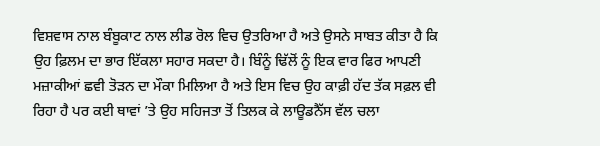ਵਿਸ਼ਵਾਸ ਨਾਲ ਬੰਬੂਕਾਟ ਨਾਲ ਲੀਡ ਰੋਲ ਵਿਚ ਉਤਰਿਆ ਹੈ ਅਤੇ ਉਸਨੇ ਸਾਬਤ ਕੀਤਾ ਹੈ ਕਿ ਉਹ ਫ਼ਿਲਮ ਦਾ ਭਾਰ ਇੱਕਲਾ ਸਹਾਰ ਸਕਦਾ ਹੈ। ਬਿੰਨੂੰ ਢਿੱਲੋਂ ਨੂੰ ਇਕ ਵਾਰ ਫਿਰ ਆਪਣੀ ਮਜ਼ਾਕੀਆਂ ਛਵੀ ਤੋੜਨ ਦਾ ਮੌਕਾ ਮਿਲਿਆ ਹੈ ਅਤੇ ਇਸ ਵਿਚ ਉਹ ਕਾਫ਼ੀ ਹੱਦ ਤੱਕ ਸਫ਼ਲ ਵੀ ਰਿਹਾ ਹੈ ਪਰ ਕਈ ਥਾਵਾਂ ’ਤੇ ਉਹ ਸਹਿਜਤਾ ਤੋਂ ਤਿਲਕ ਕੇ ਲਾਊਡਨੈੱਸ ਵੱਲ ਚਲਾ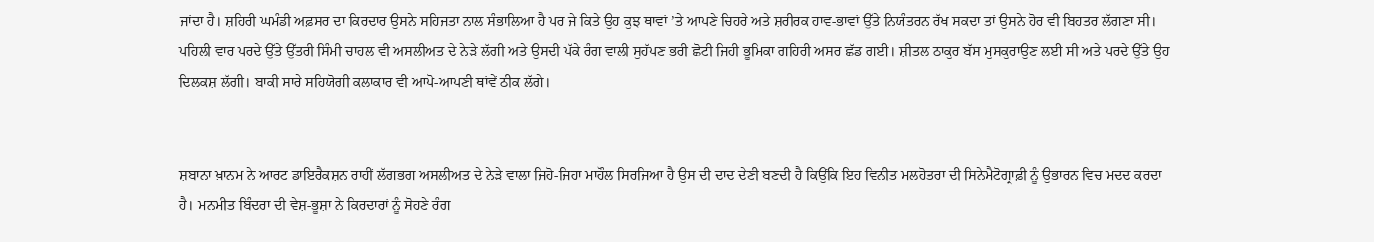ਜਾਂਦਾ ਹੈ। ਸ਼ਹਿਰੀ ਘਮੰਡੀ ਅਫ਼ਸਰ ਦਾ ਕਿਰਦਾਰ ਉਸਨੇ ਸਹਿਜਤਾ ਨਾਲ ਸੰਭਾਲਿਆ ਹੈ ਪਰ ਜੇ ਕਿਤੇ ਉਹ ਕੁਝ ਥਾਵਾਂ ’ਤੇ ਆਪਣੇ ਚਿਹਰੇ ਅਤੇ ਸ਼ਰੀਰਕ ਹਾਵ-ਭਾਵਾਂ ਉੱਤੇ ਨਿਯੰਤਰਨ ਰੱਖ ਸਕਦਾ ਤਾਂ ਉਸਨੇ ਹੋਰ ਵੀ ਬਿਹਤਰ ਲੱਗਣਾ ਸੀ। ਪਹਿਲੀ ਵਾਰ ਪਰਦੇ ਉੱਤੇ ਉੱਤਰੀ ਸਿੰਮੀ ਚਾਹਲ ਵੀ ਅਸਲੀਅਤ ਦੇ ਨੇੜੇ ਲੱਗੀ ਅਤੇ ਉਸਦੀ ਪੱਕੇ ਰੰਗ ਵਾਲੀ ਸੁਹੱਪਣ ਭਰੀ ਛੋਟੀ ਜਿਹੀ ਭੂਮਿਕਾ ਗਹਿਰੀ ਅਸਰ ਛੱਡ ਗਈ। ਸ਼ੀਤਲ ਠਾਕੁਰ ਬੱਸ ਮੁਸਕੁਰਾਉਣ ਲਈ ਸੀ ਅਤੇ ਪਰਦੇ ਉੱਤੇ ਉਹ ਦਿਲਕਸ਼ ਲੱਗੀ। ਬਾਕੀ ਸਾਰੇ ਸਹਿਯੋਗੀ ਕਲਾਕਾਰ ਵੀ ਆਪੋ-ਆਪਣੀ ਥਾਂਵੇਂ ਠੀਕ ਲੱਗੇ।


ਸ਼ਬਾਨਾ ਖ਼ਾਨਮ ਨੇ ਆਰਟ ਡਾਇਰੈਕਸ਼ਨ ਰਾਹੀਂ ਲੱਗਭਗ ਅਸਲੀਅਤ ਦੇ ਨੇੜੇ ਵਾਲਾ ਜਿਹੋ-ਜਿਹਾ ਮਾਹੌਲ ਸਿਰਜਿਆ ਹੈ ਉਸ ਦੀ ਦਾਦ ਦੇਣੀ ਬਣਦੀ ਹੈ ਕਿਉਂਕਿ ਇਹ ਵਿਨੀਤ ਮਲਹੋਤਰਾ ਦੀ ਸਿਨੇਮੈਟੋਗ੍ਰਾਫ਼ੀ ਨੂੰ ਉਭਾਰਨ ਵਿਚ ਮਦਦ ਕਰਦਾ ਹੈ। ਮਨਮੀਤ ਬਿੰਦਰਾ ਦੀ ਵੇਸ਼-ਭੂਸ਼ਾ ਨੇ ਕਿਰਦਾਰਾਂ ਨੂੰ ਸੋਹਣੇ ਰੰਗ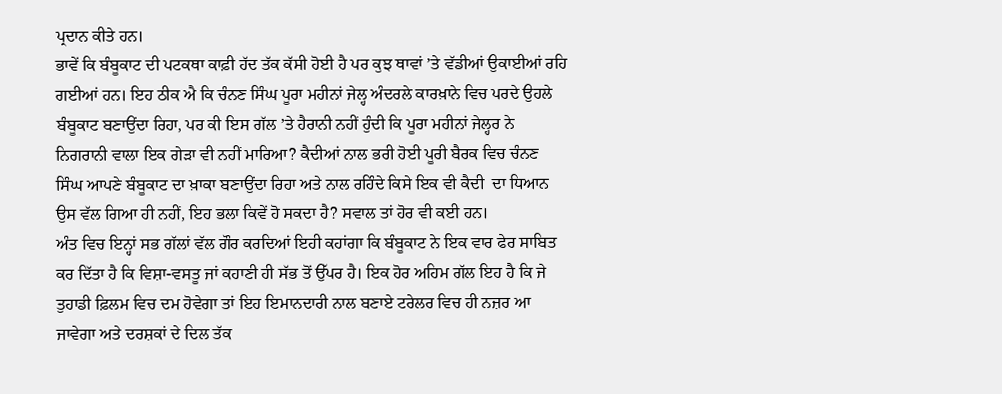ਪ੍ਰਦਾਨ ਕੀਤੇ ਹਨ।
ਭਾਵੇਂ ਕਿ ਬੰਬੂਕਾਟ ਦੀ ਪਟਕਥਾ ਕਾਫ਼ੀ ਹੱਦ ਤੱਕ ਕੱਸੀ ਹੋਈ ਹੈ ਪਰ ਕੁਝ ਥਾਵਾਂ ’ਤੇ ਵੱਡੀਆਂ ਉਕਾਈਆਂ ਰਹਿ ਗਈਆਂ ਹਨ। ਇਹ ਠੀਕ ਐ ਕਿ ਚੰਨਣ ਸਿੰਘ ਪੂਰਾ ਮਹੀਨਾਂ ਜੇਲ੍ਹ ਅੰਦਰਲੇ ਕਾਰਖ਼ਾਨੇ ਵਿਚ ਪਰਦੇ ਉਹਲੇ ਬੰਬੂਕਾਟ ਬਣਾਉਂਦਾ ਰਿਹਾ, ਪਰ ਕੀ ਇਸ ਗੱਲ ’ਤੇ ਹੈਰਾਨੀ ਨਹੀਂ ਹੁੰਦੀ ਕਿ ਪੂਰਾ ਮਹੀਨਾਂ ਜੇਲ੍ਹਰ ਨੇ ਨਿਗਰਾਨੀ ਵਾਲਾ ਇਕ ਗੇੜਾ ਵੀ ਨਹੀਂ ਮਾਰਿਆ? ਕੈਦੀਆਂ ਨਾਲ ਭਰੀ ਹੋਈ ਪੂਰੀ ਬੈਰਕ ਵਿਚ ਚੰਨਣ ਸਿੰਘ ਆਪਣੇ ਬੰਬੂਕਾਟ ਦਾ ਖ਼ਾਕਾ ਬਣਾਉਂਦਾ ਰਿਹਾ ਅਤੇ ਨਾਲ ਰਹਿੰਦੇ ਕਿਸੇ ਇਕ ਵੀ ਕੈਦੀ  ਦਾ ਧਿਆਨ ਉਸ ਵੱਲ ਗਿਆ ਹੀ ਨਹੀਂ, ਇਹ ਭਲਾ ਕਿਵੇਂ ਹੋ ਸਕਦਾ ਹੈ? ਸਵਾਲ ਤਾਂ ਹੋਰ ਵੀ ਕਈ ਹਨ।
ਅੰਤ ਵਿਚ ਇਨ੍ਹਾਂ ਸਭ ਗੱਲਾਂ ਵੱਲ ਗੌਰ ਕਰਦਿਆਂ ਇਹੀ ਕਹਾਂਗਾ ਕਿ ਬੰਬੂਕਾਟ ਨੇ ਇਕ ਵਾਰ ਫੇਰ ਸਾਬਿਤ ਕਰ ਦਿੱਤਾ ਹੈ ਕਿ ਵਿਸ਼ਾ-ਵਸਤੂ ਜਾਂ ਕਹਾਣੀ ਹੀ ਸੱਭ ਤੋਂ ਉੱਪਰ ਹੈ। ਇਕ ਹੋਰ ਅਹਿਮ ਗੱਲ ਇਹ ਹੈ ਕਿ ਜੇ ਤੁਹਾਡੀ ਫ਼ਿਲਮ ਵਿਚ ਦਮ ਹੋਵੇਗਾ ਤਾਂ ਇਹ ਇਮਾਨਦਾਰੀ ਨਾਲ ਬਣਾਏ ਟਰੇਲਰ ਵਿਚ ਹੀ ਨਜ਼ਰ ਆ ਜਾਵੇਗਾ ਅਤੇ ਦਰਸ਼ਕਾਂ ਦੇ ਦਿਲ ਤੱਕ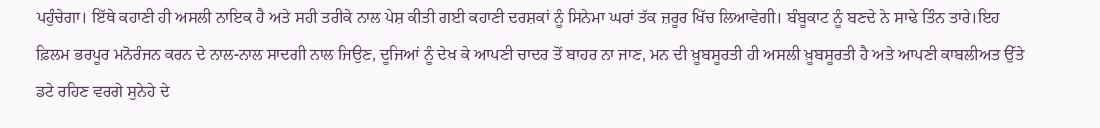ਪਹੁੰਚੇਗਾ। ਇੱਥੇ ਕਹਾਣੀ ਹੀ ਅਸਲੀ ਨਾਇਕ ਹੈ ਅਤੇ ਸਹੀ ਤਰੀਕੇ ਨਾਲ ਪੇਸ਼ ਕੀਤੀ ਗਈ ਕਹਾਣੀ ਦਰਸ਼ਕਾਂ ਨੂੰ ਸਿਨੇਮਾ ਘਰਾਂ ਤੱਕ ਜ਼ਰੂਰ ਖਿੱਚ ਲਿਆਵੇਗੀ। ਬੰਬੂਕਾਟ ਨੂੰ ਬਣਦੇ ਨੇ ਸਾਢੇ ਤਿੰਨ ਤਾਰੇ।ਇਹ ਫ਼ਿਲਮ ਭਰਪੂਰ ਮਨੋਰੰਜਨ ਕਰਨ ਦੇ ਨਾਲ-ਨਾਲ ਸਾਦਗੀ ਨਾਲ ਜਿਉਣ, ਦੂਜਿਆਂ ਨੂੰ ਦੇਖ ਕੇ ਆਪਣੀ ਚਾਦਰ ਤੋਂ ਬਾਹਰ ਨਾ ਜਾਣ, ਮਨ ਦੀ ਖ਼ੂਬਸੂਰਤੀ ਹੀ ਅਸਲੀ ਖ਼ੂਬਸੂਰਤੀ ਹੈ ਅਤੇ ਆਪਣੀ ਕਾਬਲੀਅਤ ਉੱਤੇ ਡਟੇ ਰਹਿਣ ਵਰਗੇ ਸੁਨੇਹੇ ਦੇ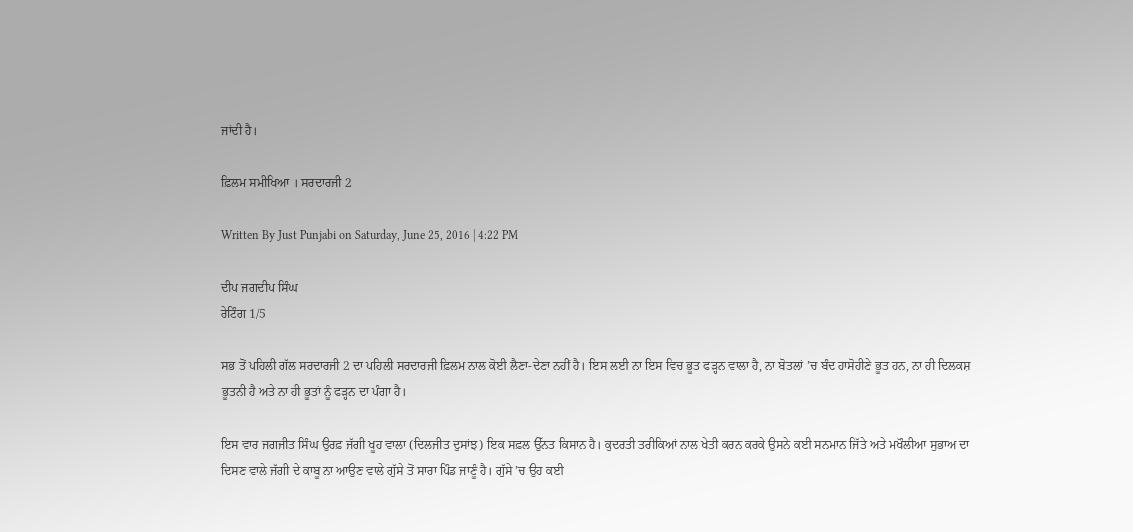ਜਾਂਦੀ ਹੈ।

ਫ਼ਿਲਮ ਸਮੀਖਿਆ । ਸਰਦਾਰਜੀ 2

Written By Just Punjabi on Saturday, June 25, 2016 | 4:22 PM

ਦੀਪ ਜਗਦੀਪ ਸਿੰਘ
ਰੇਟਿੰਗ 1/5

ਸਭ ਤੋਂ ਪਹਿਲੀ ਗੱਲ ਸਰਦਾਰਜੀ 2 ਦਾ ਪਹਿਲੀ ਸਰਦਾਰਜੀ ਫ਼ਿਲਮ ਨਾਲ ਕੋਈ ਲੈਣਾ-ਦੇਣਾ ਨਹੀਂ ਹੈ। ਇਸ ਲਈ ਨਾ ਇਸ ਵਿਚ ਭੂਤ ਫੜ੍ਹਨ ਵਾਲਾ ਹੈ, ਨਾ ਬੋਤਲਾਂ ’ਚ ਬੰਦ ਹਾਸੋਹੀਣੇ ਭੂਤ ਹਨ, ਨਾ ਹੀ ਦਿਲਕਸ਼ ਭੂਤਨੀ ਹੈ ਅਤੇ ਨਾ ਹੀ ਭੂਤਾਂ ਨੂੰ ਫੜ੍ਹਨ ਦਾ ਪੰਗਾ ਹੈ।

ਇਸ ਵਾਰ ਜਗਜੀਤ ਸਿੰਘ ਉਰਫ਼ ਜੱਗੀ ਖੂਹ ਵਾਲਾ (ਦਿਲਜੀਤ ਦੁਸਾਂਝ) ਇਕ ਸਫ਼ਲ ਉੱਨਤ ਕਿਸਾਨ ਹੈ। ਕੁਦਰਤੀ ਤਰੀਕਿਆਂ ਨਾਲ ਖੇਤੀ ਕਰਨ ਕਰਕੇ ਉਸਨੇ ਕਈ ਸਨਮਾਨ ਜਿੱਤੇ ਅਤੇ ਮਖੌਲੀਆ ਸੁਭਾਅ ਦਾ ਦਿਸਣ ਵਾਲੇ ਜੱਗੀ ਦੇ ਕਾਬੂ ਨਾ ਆਉਣ ਵਾਲੇ ਗੁੱਸੇ ਤੋਂ ਸਾਰਾ ਪਿੰਡ ਜਾਣੂੰ ਹੈ। ਗੁੱਸੇ ’ਚ ਉਹ ਕਈ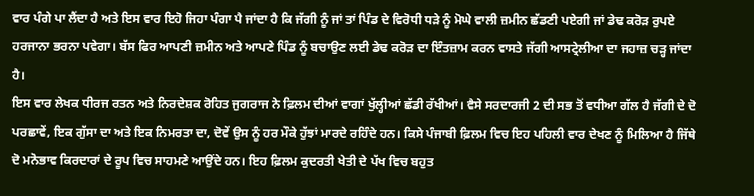ਵਾਰ ਪੰਗੇ ਪਾ ਲੈਂਦਾ ਹੈ ਅਤੇ ਇਸ ਵਾਰ ਇਹੋ ਜਿਹਾ ਪੰਗਾ ਪੈ ਜਾਂਦਾ ਹੈ ਕਿ ਜੱਗੀ ਨੂੰ ਜਾਂ ਤਾਂ ਪਿੰਡ ਦੇ ਵਿਰੋਧੀ ਧੜੇ ਨੂੰ ਮੋਘੇ ਵਾਲੀ ਜ਼ਮੀਨ ਛੱਡਣੀ ਪਏਗੀ ਜਾਂ ਡੇਢ ਕਰੋੜ ਰੁਪਏ ਹਰਜਾਨਾ ਭਰਨਾ ਪਵੇਗਾ। ਬੱਸ ਫਿਰ ਆਪਣੀ ਜ਼ਮੀਨ ਅਤੇ ਆਪਣੇ ਪਿੰਡ ਨੂੰ ਬਚਾਉਣ ਲਈ ਡੇਢ ਕਰੋੜ ਦਾ ਇੰਤਜ਼ਾਮ ਕਰਨ ਵਾਸਤੇ ਜੱਗੀ ਆਸਟ੍ਰੇਲੀਆ ਦਾ ਜਹਾਜ਼ ਚੜ੍ਹ ਜਾਂਦਾ ਹੈ।
ਇਸ ਵਾਰ ਲੇਖਕ ਧੀਰਜ ਰਤਨ ਅਤੇ ਨਿਰਦੇਸ਼ਕ ਰੋਹਿਤ ਜੁਗਰਾਜ ਨੇ ਫ਼ਿਲਮ ਦੀਆਂ ਵਾਗਾਂ ਖੁੱਲ੍ਹੀਆਂ ਛੱਡੀ ਰੱਖੀਆਂ। ਵੈਸੇ ਸਰਦਾਰਜੀ 2 ਦੀ ਸਭ ਤੋਂ ਵਧੀਆ ਗੱਲ ਹੈ ਜੱਗੀ ਦੇ ਦੋ ਪਰਛਾਵੇਂ, ਇਕ ਗੁੱਸਾ ਦਾ ਅਤੇ ਇਕ ਨਿਮਰਤਾ ਦਾ, ਦੋਵੇਂ ਉਸ ਨੂੰ ਹਰ ਮੌਕੇ ਹੁੱਝਾਂ ਮਾਰਦੇ ਰਹਿੰਦੇ ਹਨ। ਕਿਸੇ ਪੰਜਾਬੀ ਫ਼ਿਲਮ ਵਿਚ ਇਹ ਪਹਿਲੀ ਵਾਰ ਦੇਖਣ ਨੂੰ ਮਿਲਿਆ ਹੈ ਜਿੱਥੇ ਦੋ ਮਨੋਭਾਵ ਕਿਰਦਾਰਾਂ ਦੇ ਰੂਪ ਵਿਚ ਸਾਹਮਣੇ ਆਉਂਦੇ ਹਨ। ਇਹ ਫ਼ਿਲਮ ਕੁਦਰਤੀ ਖੇਤੀ ਦੇ ਪੱਖ ਵਿਚ ਬਹੁਤ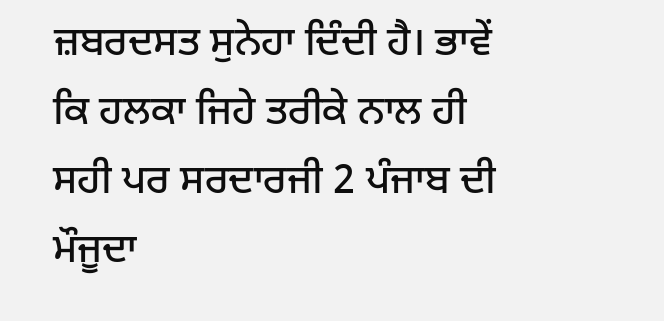ਜ਼ਬਰਦਸਤ ਸੁਨੇਹਾ ਦਿੰਦੀ ਹੈ। ਭਾਵੇਂ ਕਿ ਹਲਕਾ ਜਿਹੇ ਤਰੀਕੇ ਨਾਲ ਹੀ ਸਹੀ ਪਰ ਸਰਦਾਰਜੀ 2 ਪੰਜਾਬ ਦੀ ਮੌਜੂਦਾ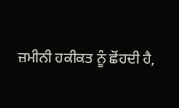ਜ਼ਮੀਨੀ ਹਕੀਕਤ ਨੂੰ ਛੋਂਹਦੀ ਹੈ,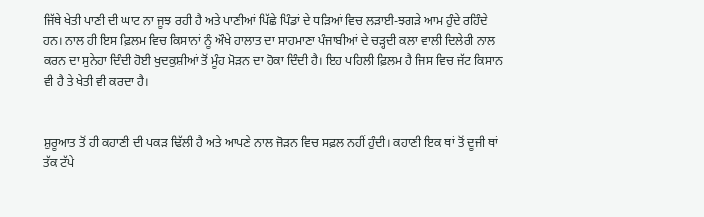ਜਿੱਥੇ ਖੇਤੀ ਪਾਣੀ ਦੀ ਘਾਟ ਨਾ ਜੂਝ ਰਹੀ ਹੈ ਅਤੇ ਪਾਣੀਆਂ ਪਿੱਛੇ ਪਿੰਡਾਂ ਦੇ ਧੜਿਆਂ ਵਿਚ ਲੜਾਈ-ਝਗੜੇ ਆਮ ਹੁੰਦੇ ਰਹਿੰਦੇ ਹਨ। ਨਾਲ ਹੀ ਇਸ ਫ਼ਿਲਮ ਵਿਚ ਕਿਸਾਨਾਂ ਨੂੰ ਔਖੇ ਹਾਲਾਤ ਦਾ ਸਾਹਮਾਣਾ ਪੰਜਾਬੀਆਂ ਦੇ ਚੜ੍ਹਦੀ ਕਲਾ ਵਾਲੀ ਦਿਲੇਰੀ ਨਾਲ ਕਰਨ ਦਾ ਸੁਨੇਹਾ ਦਿੰਦੀ ਹੋਈ ਖੁਦਕੁਸ਼ੀਆਂ ਤੋਂ ਮੂੰਹ ਮੋੜਨ ਦਾ ਹੋਕਾ ਦਿੰਦੀ ਹੈ। ਇਹ ਪਹਿਲੀ ਫ਼ਿਲਮ ਹੈ ਜਿਸ ਵਿਚ ਜੱਟ ਕਿਸਾਨ ਵੀ ਹੈ ਤੇ ਖੇਤੀ ਵੀ ਕਰਦਾ ਹੈ।


ਸ਼ੁਰੂਆਤ ਤੋਂ ਹੀ ਕਹਾਣੀ ਦੀ ਪਕੜ ਢਿੱਲੀ ਹੈ ਅਤੇ ਆਪਣੇ ਨਾਲ ਜੋੜਨ ਵਿਚ ਸਫ਼ਲ ਨਹੀਂ ਹੁੰਦੀ। ਕਹਾਣੀ ਇਕ ਥਾਂ ਤੋਂ ਦੂਜੀ ਥਾਂ ਤੱਕ ਟੱਪੇ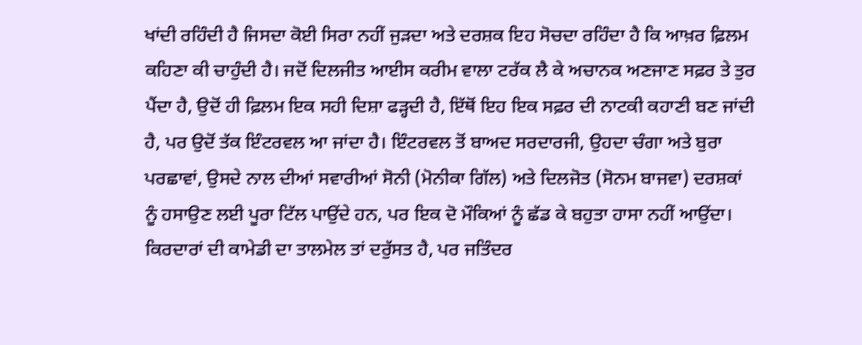ਖਾਂਦੀ ਰਹਿੰਦੀ ਹੈ ਜਿਸਦਾ ਕੋਈ ਸਿਰਾ ਨਹੀਂ ਜੁੜਦਾ ਅਤੇ ਦਰਸ਼ਕ ਇਹ ਸੋਚਦਾ ਰਹਿੰਦਾ ਹੈ ਕਿ ਆਖ਼ਰ ਫ਼ਿਲਮ ਕਹਿਣਾ ਕੀ ਚਾਹੁੰਦੀ ਹੈ। ਜਦੋਂ ਦਿਲਜੀਤ ਆਈਸ ਕਰੀਮ ਵਾਲਾ ਟਰੱਕ ਲੈ ਕੇ ਅਚਾਨਕ ਅਣਜਾਣ ਸਫ਼ਰ ਤੇ ਤੁਰ ਪੈਂਦਾ ਹੈ, ਉਦੋਂ ਹੀ ਫ਼ਿਲਮ ਇਕ ਸਹੀ ਦਿਸ਼ਾ ਫੜ੍ਹਦੀ ਹੈ, ਇੱਥੋਂ ਇਹ ਇਕ ਸਫ਼ਰ ਦੀ ਨਾਟਕੀ ਕਹਾਣੀ ਬਣ ਜਾਂਦੀ ਹੈ, ਪਰ ਉਦੋਂ ਤੱਕ ਇੰਟਰਵਲ ਆ ਜਾਂਦਾ ਹੈ। ਇੰਟਰਵਲ ਤੋਂ ਬਾਅਦ ਸਰਦਾਰਜੀ, ਉਹਦਾ ਚੰਗਾ ਅਤੇ ਬੁਰਾ ਪਰਛਾਵਾਂ, ਉਸਦੇ ਨਾਲ ਦੀਆਂ ਸਵਾਰੀਆਂ ਸੋਨੀ (ਮੋਨੀਕਾ ਗਿੱਲ) ਅਤੇ ਦਿਲਜੋਤ (ਸੋਨਮ ਬਾਜਵਾ) ਦਰਸ਼ਕਾਂ ਨੂੰ ਹਸਾਉਣ ਲਈ ਪੂਰਾ ਟਿੱਲ ਪਾਉਂਦੇ ਹਨ, ਪਰ ਇਕ ਦੋ ਮੌਕਿਆਂ ਨੂੰ ਛੱਡ ਕੇ ਬਹੁਤਾ ਹਾਸਾ ਨਹੀਂ ਆਉਂਦਾ। ਕਿਰਦਾਰਾਂ ਦੀ ਕਾਮੇਡੀ ਦਾ ਤਾਲਮੇਲ ਤਾਂ ਦਰੁੱਸਤ ਹੈ, ਪਰ ਜਤਿੰਦਰ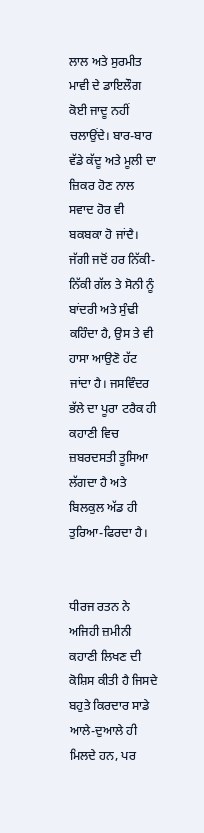ਲਾਲ ਅਤੇ ਸੁਰਮੀਤ ਮਾਵੀ ਦੇ ਡਾਇਲੌਗ ਕੋਈ ਜਾਦੂ ਨਹੀਂ ਚਲਾਉਂਦੇ। ਬਾਰ-ਬਾਰ ਵੱਡੇ ਕੱਦੂ ਅਤੇ ਮੂਲੀ ਦਾ ਜ਼ਿਕਰ ਹੋਣ ਨਾਲ ਸਵਾਦ ਹੋਰ ਵੀ ਬਕਬਕਾ ਹੋ ਜਾਂਦੈ। ਜੱਗੀ ਜਦੋਂ ਹਰ ਨਿੱਕੀ-ਨਿੱਕੀ ਗੱਲ ਤੇ ਸੋਨੀ ਨੂੰ ਬਾਂਦਰੀ ਅਤੇ ਸੁੰਢੀ ਕਹਿੰਦਾ ਹੈ, ਉਸ ਤੇ ਵੀ ਹਾਸਾ ਆਉਣੋ ਹੱਟ ਜਾਂਦਾ ਹੈ। ਜਸਵਿੰਦਰ ਭੱਲੇ ਦਾ ਪੂਰਾ ਟਰੈਕ ਹੀ ਕਹਾਣੀ ਵਿਚ ਜ਼ਬਰਦਸਤੀ ਤੂਸਿਆ ਲੱਗਦਾ ਹੈ ਅਤੇ ਬਿਲਕੁਲ ਅੱਡ ਹੀ ਤੁਰਿਆ-ਫਿਰਦਾ ਹੈ।


ਧੀਰਜ ਰਤਨ ਨੇ ਅਜਿਹੀ ਜ਼ਮੀਨੀ ਕਹਾਣੀ ਲਿਖਣ ਦੀ ਕੋਸ਼ਿਸ ਕੀਤੀ ਹੈ ਜਿਸਦੇ ਬਹੁਤੇ ਕਿਰਦਾਰ ਸਾਡੇ ਆਲੇ-ਦੁਆਲੇ ਹੀ ਮਿਲਦੇ ਹਨ, ਪਰ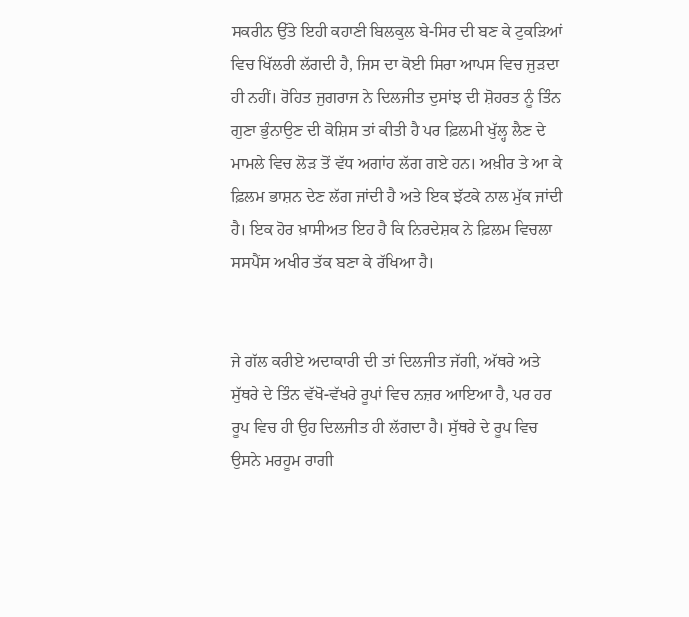ਸਕਰੀਨ ਉੱਤੇ ਇਹੀ ਕਹਾਣੀ ਬਿਲਕੁਲ ਬੇ-ਸਿਰ ਦੀ ਬਣ ਕੇ ਟੁਕੜਿਆਂ ਵਿਚ ਖਿੱਲਰੀ ਲੱਗਦੀ ਹੈ, ਜਿਸ ਦਾ ਕੋਈ ਸਿਰਾ ਆਪਸ ਵਿਚ ਜੁੜਦਾ ਹੀ ਨਹੀਂ। ਰੋਹਿਤ ਜੁਗਰਾਜ ਨੇ ਦਿਲਜੀਤ ਦੁਸਾਂਝ ਦੀ ਸ਼ੋਹਰਤ ਨੂੰ ਤਿੰਨ ਗੁਣਾ ਭੁੰਨਾਉਣ ਦੀ ਕੋਸ਼ਿਸ ਤਾਂ ਕੀਤੀ ਹੈ ਪਰ ਫ਼ਿਲਮੀ ਖੁੱਲ੍ਹ ਲੈਣ ਦੇ ਮਾਮਲੇ ਵਿਚ ਲੋੜ ਤੋਂ ਵੱਧ ਅਗਾਂਹ ਲੱਗ ਗਏ ਹਨ। ਅਖ਼ੀਰ ਤੇ ਆ ਕੇ ਫ਼ਿਲਮ ਭਾਸ਼ਨ ਦੇਣ ਲੱਗ ਜਾਂਦੀ ਹੈ ਅਤੇ ਇਕ ਝੱਟਕੇ ਨਾਲ ਮੁੱਕ ਜਾਂਦੀ ਹੈ। ਇਕ ਹੋਰ ਖ਼ਾਸੀਅਤ ਇਹ ਹੈ ਕਿ ਨਿਰਦੇਸ਼ਕ ਨੇ ਫ਼ਿਲਮ ਵਿਚਲਾ ਸਸਪੈਂਸ ਅਖੀਰ ਤੱਕ ਬਣਾ ਕੇ ਰੱਖਿਆ ਹੈ।


ਜੇ ਗੱਲ ਕਰੀਏ ਅਦਾਕਾਰੀ ਦੀ ਤਾਂ ਦਿਲਜੀਤ ਜੱਗੀ, ਅੱਥਰੇ ਅਤੇ ਸੁੱਥਰੇ ਦੇ ਤਿੰਨ ਵੱਖੋ-ਵੱਖਰੇ ਰੂਪਾਂ ਵਿਚ ਨਜ਼ਰ ਆਇਆ ਹੈ, ਪਰ ਹਰ ਰੂਪ ਵਿਚ ਹੀ ਉਹ ਦਿਲਜੀਤ ਹੀ ਲੱਗਦਾ ਹੈ। ਸੁੱਥਰੇ ਦੇ ਰੂਪ ਵਿਚ ਉਸਨੇ ਮਰਹੂਮ ਰਾਗੀ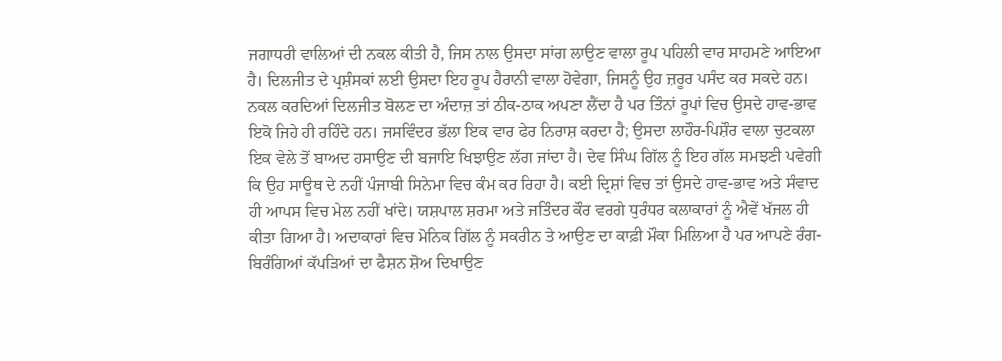ਜਗਾਧਰੀ ਵਾਲਿਆਂ ਦੀ ਨਕਲ ਕੀਤੀ ਹੈ, ਜਿਸ ਨਾਲ ਉਸਦਾ ਸਾਂਗ ਲਾਉਣ ਵਾਲਾ ਰੂਪ ਪਹਿਲੀ ਵਾਰ ਸਾਹਮਣੇ ਆਇਆ ਹੈ। ਦਿਲਜੀਤ ਦੇ ਪ੍ਰਸ਼ੰਸਕਾਂ ਲਈ ਉਸਦਾ ਇਹ ਰੂਪ ਹੈਰਾਨੀ ਵਾਲਾ ਹੋਵੇਗਾ, ਜਿਸਨੂੰ ਉਹ ਜ਼ਰੂਰ ਪਸੰਦ ਕਰ ਸਕਦੇ ਹਨ। ਨਕਲ ਕਰਦਿਆਂ ਦਿਲਜੀਤ ਬੋਲਣ ਦਾ ਅੰਦਾਜ਼ ਤਾਂ ਠੀਕ-ਠਾਕ ਅਪਣਾ ਲੈਂਦਾ ਹੈ ਪਰ ਤਿੰਨਾਂ ਰੂਪਾਂ ਵਿਚ ਉਸਦੇ ਹਾਵ-ਭਾਵ ਇਕੋ ਜਿਹੇ ਹੀ ਰਹਿੰਦੇ ਹਨ। ਜਸਵਿੰਦਰ ਭੱਲਾ ਇਕ ਵਾਰ ਫੇਰ ਨਿਰਾਸ਼ ਕਰਦਾ ਹੈ; ਉਸਦਾ ਲਾਹੌਰ-ਪਿਸ਼ੌਰ ਵਾਲਾ ਚੁਟਕਲਾ ਇਕ ਵੇਲੇ ਤੋਂ ਬਾਅਦ ਹਸਾਉਣ ਦੀ ਬਜਾਇ ਖਿਝਾਉਣ ਲੱਗ ਜਾਂਦਾ ਹੈ। ਦੇਵ ਸਿੰਘ ਗਿੱਲ ਨੂੰ ਇਹ ਗੱਲ ਸਮਝਣੀ ਪਵੇਗੀ ਕਿ ਉਹ ਸਾਊਥ ਦੇ ਨਹੀਂ ਪੰਜਾਬੀ ਸਿਨੇਮਾ ਵਿਚ ਕੰਮ ਕਰ ਰਿਹਾ ਹੈ। ਕਈ ਦ੍ਰਿਸ਼ਾਂ ਵਿਚ ਤਾਂ ਉਸਦੇ ਹਾਵ-ਭਾਵ ਅਤੇ ਸੰਵਾਦ ਹੀ ਆਪਸ ਵਿਚ ਮੇਲ ਨਹੀਂ ਖਾਂਦੇ। ਯਸ਼ਪਾਲ ਸ਼ਰਮਾ ਅਤੇ ਜਤਿੰਦਰ ਕੌਰ ਵਰਗੇ ਧੁਰੰਧਰ ਕਲਾਕਾਰਾਂ ਨੂੰ ਐਵੇਂ ਖੱਜਲ ਹੀ ਕੀਤਾ ਗਿਆ ਹੈ। ਅਦਾਕਾਰਾਂ ਵਿਚ ਮੋਨਿਕ ਗਿੱਲ ਨੂੰ ਸਕਰੀਨ ਤੇ ਆਉਣ ਦਾ ਕਾਫ਼ੀ ਮੌਕਾ ਮਿਲਿਆ ਹੈ ਪਰ ਆਪਣੇ ਰੰਗ-ਬਿਰੰਗਿਆਂ ਕੱਪੜਿਆਂ ਦਾ ਫੈਸ਼ਨ ਸ਼ੋਅ ਦਿਖਾਉਣ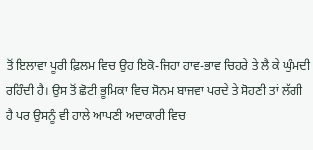ਤੋਂ ਇਲਾਵਾ ਪੂਰੀ ਫ਼ਿਲਮ ਵਿਚ ਉਹ ਇਕੋ-ਜਿਹਾ ਹਾਵ-ਭਾਵ ਚਿਹਰੇ ਤੇ ਲੈ ਕੇ ਘੁੰਮਦੀ ਰਹਿੰਦੀ ਹੈ। ਉਸ ਤੋਂ ਛੋਟੀ ਭੂਮਿਕਾ ਵਿਚ ਸੋਨਮ ਬਾਜਵਾ ਪਰਦੇ ਤੇ ਸੋਹਣੀ ਤਾਂ ਲੱਗੀ ਹੈ ਪਰ ਉਸਨੂੰ ਵੀ ਹਾਲੇ ਆਪਣੀ ਅਦਾਕਾਰੀ ਵਿਚ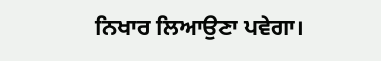ਨਿਖਾਰ ਲਿਆਉਣਾ ਪਵੇਗਾ।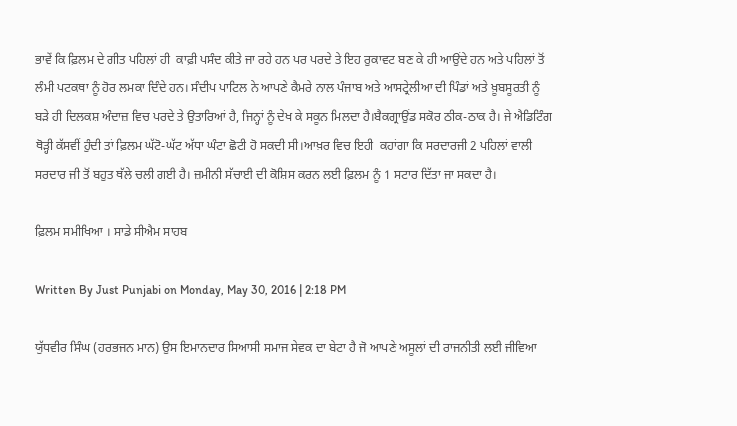ਭਾਵੇਂ ਕਿ ਫ਼ਿਲਮ ਦੇ ਗੀਤ ਪਹਿਲਾਂ ਹੀ  ਕਾਫ਼ੀ ਪਸੰਦ ਕੀਤੇ ਜਾ ਰਹੇ ਹਨ ਪਰ ਪਰਦੇ ਤੇ ਇਹ ਰੁਕਾਵਟ ਬਣ ਕੇ ਹੀ ਆਉਂਦੇ ਹਨ ਅਤੇ ਪਹਿਲਾਂ ਤੋਂ ਲੰਮੀ ਪਟਕਥਾ ਨੂੰ ਹੋਰ ਲਮਕਾ ਦਿੰਦੇ ਹਨ। ਸੰਦੀਪ ਪਾਟਿਲ ਨੇ ਆਪਣੇ ਕੈਮਰੇ ਨਾਲ ਪੰਜਾਬ ਅਤੇ ਆਸਟ੍ਰੇਲੀਆ ਦੀ ਪਿੰਡਾਂ ਅਤੇ ਖ਼ੂਬਸੂਰਤੀ ਨੂੰ ਬੜੇ ਹੀ ਦਿਲਕਸ਼ ਅੰਦਾਜ਼ ਵਿਚ ਪਰਦੇ ਤੇ ਉਤਾਰਿਆਂ ਹੈ, ਜਿਨ੍ਹਾਂ ਨੂੰ ਦੇਖ ਕੇ ਸਕੂਨ ਮਿਲਦਾ ਹੈ।ਬੈਕਗ੍ਰਾਉਂਡ ਸਕੋਰ ਠੀਕ-ਠਾਕ ਹੈ। ਜੇ ਐਡਿਟਿੰਗ ਥੋੜ੍ਹੀ ਕੱਸਵੀਂ ਹੁੰਦੀ ਤਾਂ ਫ਼ਿਲਮ ਘੱਟੋ-ਘੱਟ ਅੱਧਾ ਘੰਟਾ ਛੋਟੀ ਹੋ ਸਕਦੀ ਸੀ।ਆਖ਼ਰ ਵਿਚ ਇਹੀ  ਕਹਾਂਗਾ ਕਿ ਸਰਦਾਰਜੀ 2 ਪਹਿਲਾਂ ਵਾਲੀ ਸਰਦਾਰ ਜੀ ਤੋਂ ਬਹੁਤ ਥੱਲੇ ਚਲੀ ਗਈ ਹੈ। ਜ਼ਮੀਨੀ ਸੱਚਾਈ ਦੀ ਕੋਸ਼ਿਸ ਕਰਨ ਲਈ ਫ਼ਿਲਮ ਨੂੰ 1 ਸਟਾਰ ਦਿੱਤਾ ਜਾ ਸਕਦਾ ਹੈ।

ਫ਼ਿਲਮ ਸਮੀਖਿਆ । ਸਾਡੇ ਸੀਐਮ ਸਾਹਬ

Written By Just Punjabi on Monday, May 30, 2016 | 2:18 PM

ਯੁੱਧਵੀਰ ਸਿੰਘ (ਹਰਭਜਨ ਮਾਨ) ਉਸ ਇਮਾਨਦਾਰ ਸਿਆਸੀ ਸਮਾਜ ਸੇਵਕ ਦਾ ਬੇਟਾ ਹੈ ਜੋ ਆਪਣੇ ਅਸੂਲਾਂ ਦੀ ਰਾਜਨੀਤੀ ਲਈ ਜੀਵਿਆ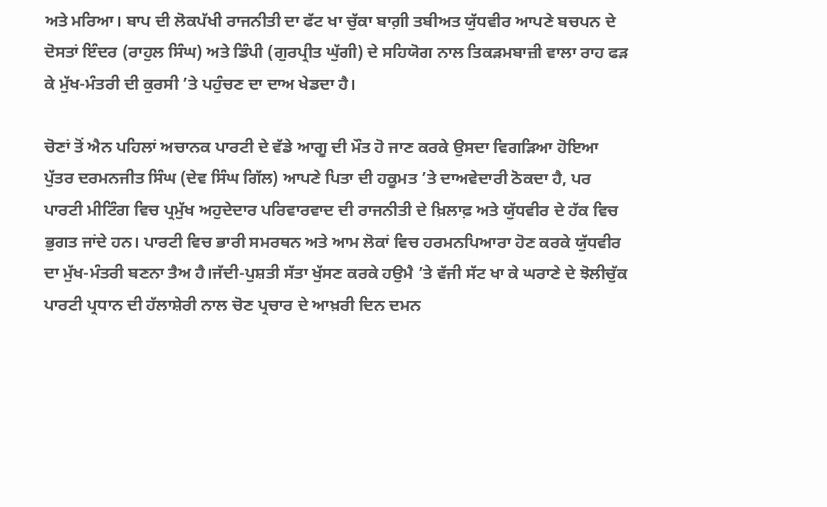ਅਤੇ ਮਰਿਆ। ਬਾਪ ਦੀ ਲੋਕਪੱਖੀ ਰਾਜਨੀਤੀ ਦਾ ਫੱਟ ਖਾ ਚੁੱਕਾ ਬਾਗ਼ੀ ਤਬੀਅਤ ਯੁੱਧਵੀਰ ਆਪਣੇ ਬਚਪਨ ਦੇ ਦੋਸਤਾਂ ਇੰਦਰ (ਰਾਹੁਲ ਸਿੰਘ) ਅਤੇ ਡਿੰਪੀ (ਗੁਰਪ੍ਰੀਤ ਘੁੱਗੀ) ਦੇ ਸਹਿਯੋਗ ਨਾਲ ਤਿਕੜਮਬਾਜ਼ੀ ਵਾਲਾ ਰਾਹ ਫੜ ਕੇ ਮੁੱਖ-ਮੰਤਰੀ ਦੀ ਕੁਰਸੀ ’ਤੇ ਪਹੁੰਚਣ ਦਾ ਦਾਅ ਖੇਡਦਾ ਹੈ।

ਚੋਣਾਂ ਤੋਂ ਐਨ ਪਹਿਲਾਂ ਅਚਾਨਕ ਪਾਰਟੀ ਦੇ ਵੱਡੇ ਆਗੂ ਦੀ ਮੌਤ ਹੋ ਜਾਣ ਕਰਕੇ ਉਸਦਾ ਵਿਗੜਿਆ ਹੋਇਆ ਪੁੱਤਰ ਦਰਮਨਜੀਤ ਸਿੰਘ (ਦੇਵ ਸਿੰਘ ਗਿੱਲ) ਆਪਣੇ ਪਿਤਾ ਦੀ ਹਕੂਮਤ ’ਤੇ ਦਾਅਵੇਦਾਰੀ ਠੋਕਦਾ ਹੈ, ਪਰ ਪਾਰਟੀ ਮੀਟਿੰਗ ਵਿਚ ਪ੍ਰਮੁੱਖ ਅਹੁਦੇਦਾਰ ਪਰਿਵਾਰਵਾਦ ਦੀ ਰਾਜਨੀਤੀ ਦੇ ਖ਼ਿਲਾਫ਼ ਅਤੇ ਯੁੱਧਵੀਰ ਦੇ ਹੱਕ ਵਿਚ ਭੁਗਤ ਜਾਂਦੇ ਹਨ। ਪਾਰਟੀ ਵਿਚ ਭਾਰੀ ਸਮਰਥਨ ਅਤੇ ਆਮ ਲੋਕਾਂ ਵਿਚ ਹਰਮਨਪਿਆਰਾ ਹੋਣ ਕਰਕੇ ਯੁੱਧਵੀਰ ਦਾ ਮੁੱਖ-ਮੰਤਰੀ ਬਣਨਾ ਤੈਅ ਹੈ।ਜੱਦੀ-ਪੁਸ਼ਤੀ ਸੱਤਾ ਖੁੱਸਣ ਕਰਕੇ ਹਉਮੈ ’ਤੇ ਵੱਜੀ ਸੱਟ ਖਾ ਕੇ ਘਰਾਣੇ ਦੇ ਝੋਲੀਚੁੱਕ ਪਾਰਟੀ ਪ੍ਰਧਾਨ ਦੀ ਹੱਲਾਸ਼ੇਰੀ ਨਾਲ ਚੋਣ ਪ੍ਰਚਾਰ ਦੇ ਆਖ਼ਰੀ ਦਿਨ ਦਮਨ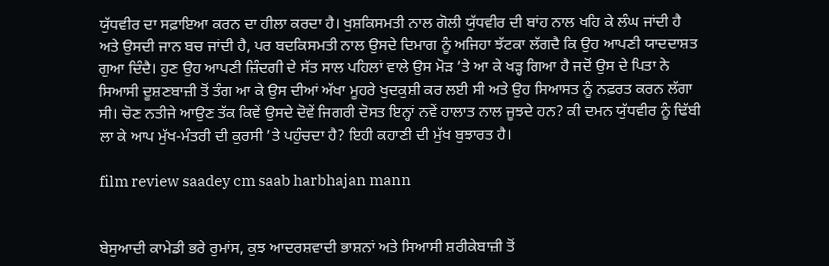ਯੁੱਧਵੀਰ ਦਾ ਸਫ਼ਾਇਆ ਕਰਨ ਦਾ ਹੀਲਾ ਕਰਦਾ ਹੈ। ਖੁਸ਼ਕਿਸਮਤੀ ਨਾਲ ਗੋਲੀ ਯੁੱਧਵੀਰ ਦੀ ਬਾਂਹ ਨਾਲ ਖਹਿ ਕੇ ਲੰਘ ਜਾਂਦੀ ਹੈ ਅਤੇ ਉਸਦੀ ਜਾਨ ਬਚ ਜਾਂਦੀ ਹੈ, ਪਰ ਬਦਕਿਸਮਤੀ ਨਾਲ ਉਸਦੇ ਦਿਮਾਗ ਨੂੰ ਅਜਿਹਾ ਝੱਟਕਾ ਲੱਗਦੈ ਕਿ ਉਹ ਆਪਣੀ ਯਾਦਦਾਸ਼ਤ ਗੁਆ ਦਿੰਦੈ। ਹੁਣ ਉਹ ਆਪਣੀ ਜ਼ਿੰਦਗੀ ਦੇ ਸੱਤ ਸਾਲ ਪਹਿਲਾਂ ਵਾਲੇ ਉਸ ਮੋੜ ’ਤੇ ਆ ਕੇ ਖੜ੍ਹ ਗਿਆ ਹੈ ਜਦੋਂ ਉਸ ਦੇ ਪਿਤਾ ਨੇ ਸਿਆਸੀ ਦੂਸ਼ਣਬਾਜ਼ੀ ਤੋਂ ਤੰਗ ਆ ਕੇ ਉਸ ਦੀਆਂ ਅੱਖਾ ਮੂਹਰੇ ਖੁਦਕੁਸ਼ੀ ਕਰ ਲਈ ਸੀ ਅਤੇ ਉਹ ਸਿਆਸਤ ਨੂੰ ਨਫ਼ਰਤ ਕਰਨ ਲੱਗਾ ਸੀ। ਚੋਣ ਨਤੀਜੇ ਆਉਣ ਤੱਕ ਕਿਵੇਂ ਉਸਦੇ ਦੋਵੇਂ ਜਿਗਰੀ ਦੋਸਤ ਇਨ੍ਹਾਂ ਨਵੇਂ ਹਾਲਾਤ ਨਾਲ ਜੂਝਦੇ ਹਨ? ਕੀ ਦਮਨ ਯੁੱਧਵੀਰ ਨੂੰ ਢਿੱਬੀ ਲਾ ਕੇ ਆਪ ਮੁੱਖ-ਮੰਤਰੀ ਦੀ ਕੁਰਸੀ ’ਤੇ ਪਹੁੰਚਦਾ ਹੈ? ਇਹੀ ਕਹਾਣੀ ਦੀ ਮੁੱਖ ਬੁਝਾਰਤ ਹੈ।

film review saadey cm saab harbhajan mann


ਬੇਸੁਆਦੀ ਕਾਮੇਡੀ ਭਰੇ ਰੁਮਾਂਸ, ਕੁਝ ਆਦਰਸ਼ਵਾਦੀ ਭਾਸ਼ਨਾਂ ਅਤੇ ਸਿਆਸੀ ਸ਼ਰੀਕੇਬਾਜ਼ੀ ਤੋਂ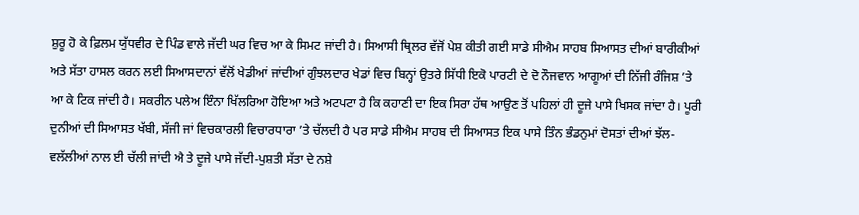ਸ਼ੁਰੂ ਹੋ ਕੇ ਫ਼ਿਲਮ ਯੁੱਧਵੀਰ ਦੇ ਪਿੰਡ ਵਾਲੇ ਜੱਦੀ ਘਰ ਵਿਚ ਆ ਕੇ ਸਿਮਟ ਜਾਂਦੀ ਹੈ। ਸਿਆਸੀ ਥ੍ਰਿਲਰ ਵੱਜੋਂ ਪੇਸ਼ ਕੀਤੀ ਗਈ ਸਾਡੇ ਸੀਐਮ ਸਾਹਬ ਸਿਆਸਤ ਦੀਆਂ ਬਾਰੀਕੀਆਂ ਅਤੇ ਸੱਤਾ ਹਾਸਲ ਕਰਨ ਲਈ ਸਿਆਸਦਾਨਾਂ ਵੱਲੋਂ ਖੇਡੀਆਂ ਜਾਂਦੀਆਂ ਗੁੰਝਲਦਾਰ ਖੇਡਾਂ ਵਿਚ ਬਿਨ੍ਹਾਂ ਉਤਰੇ ਸਿੱਧੀ ਇਕੋ ਪਾਰਟੀ ਦੇ ਦੋ ਨੌਜਵਾਨ ਆਗੂਆਂ ਦੀ ਨਿੱਜੀ ਰੰਜਿਸ਼ ’ਤੇ ਆ ਕੇ ਟਿਕ ਜਾਂਦੀ ਹੈ। ਸਕਰੀਨ ਪਲੇਅ ਇੰਨਾ ਖਿੱਲਰਿਆ ਹੋਇਆ ਅਤੇ ਅਟਪਟਾ ਹੈ ਕਿ ਕਹਾਣੀ ਦਾ ਇਕ ਸਿਰਾ ਹੱਥ ਆਉਣ ਤੋਂ ਪਹਿਲਾਂ ਹੀ ਦੂਜੇ ਪਾਸੇ ਖਿਸਕ ਜਾਂਦਾ ਹੈ। ਪੂਰੀ ਦੁਨੀਆਂ ਦੀ ਸਿਆਸਤ ਖੱਬੀ, ਸੱਜੀ ਜਾਂ ਵਿਚਕਾਰਲੀ ਵਿਚਾਰਧਾਰਾ ’ਤੇ ਚੱਲਦੀ ਹੈ ਪਰ ਸਾਡੇ ਸੀਐਮ ਸਾਹਬ ਦੀ ਸਿਆਸਤ ਇਕ ਪਾਸੇ ਤਿੰਨ ਭੰਡਨੁਮਾਂ ਦੋਸਤਾਂ ਦੀਆਂ ਝੱਲ-ਵਲੱਲੀਆਂ ਨਾਲ ਈ ਚੱਲੀ ਜਾਂਦੀ ਐ ਤੇ ਦੂਜੇ ਪਾਸੇ ਜੱਦੀ-ਪੁਸ਼ਤੀ ਸੱਤਾ ਦੇ ਨਸ਼ੇ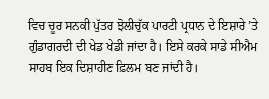ਵਿਚ ਚੂਰ ਸਨਕੀ ਪੁੱਤਰ ਝੋਲੀਚੁੱਕ ਪਾਰਟੀ ਪ੍ਰਧਾਨ ਦੇ ਇਸ਼ਾਰੇ ’ਤੇ ਗੁੰਡਾਗਰਦੀ ਦੀ ਖੇਡ ਖੇਡੀ ਜਾਂਦਾ ਹੈ। ਇਸੇ ਕਰਕੇ ਸਾਡੇ ਸੀਐਮ ਸਾਹਬ ਇਕ ਦਿਸ਼ਾਹੀਣ ਫ਼ਿਲਮ ਬਣ ਜਾਂਦੀ ਹੈ।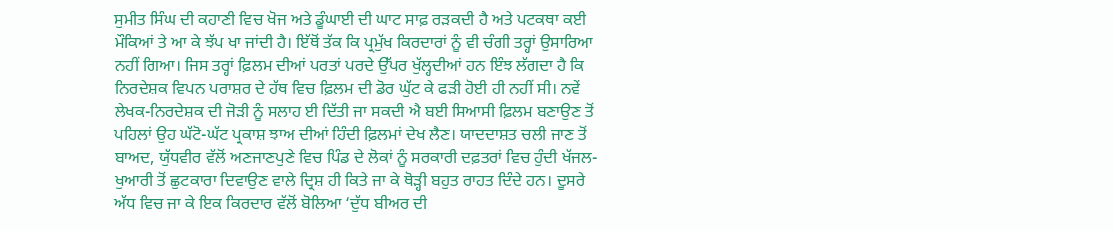ਸੁਮੀਤ ਸਿੰਘ ਦੀ ਕਹਾਣੀ ਵਿਚ ਖੋਜ ਅਤੇ ਡੂੰਘਾਈ ਦੀ ਘਾਟ ਸਾਫ਼ ਰੜਕਦੀ ਹੈ ਅਤੇ ਪਟਕਥਾ ਕਈ ਮੌਕਿਆਂ ਤੇ ਆ ਕੇ ਝੱਪ ਖਾ ਜਾਂਦੀ ਹੈ। ਇੱਥੋਂ ਤੱਕ ਕਿ ਪ੍ਰਮੁੱਖ ਕਿਰਦਾਰਾਂ ਨੂੰ ਵੀ ਚੰਗੀ ਤਰ੍ਹਾਂ ਉਸਾਰਿਆ ਨਹੀਂ ਗਿਆ। ਜਿਸ ਤਰ੍ਹਾਂ ਫ਼ਿਲਮ ਦੀਆਂ ਪਰਤਾਂ ਪਰਦੇ ਉੱਪਰ ਖੁੱਲ੍ਹਦੀਆਂ ਹਨ ਇੰਝ ਲੱਗਦਾ ਹੈ ਕਿ ਨਿਰਦੇਸ਼ਕ ਵਿਪਨ ਪਰਾਸ਼ਰ ਦੇ ਹੱਥ ਵਿਚ ਫ਼ਿਲਮ ਦੀ ਡੋਰ ਘੁੱਟ ਕੇ ਫੜੀ ਹੋਈ ਹੀ ਨਹੀਂ ਸੀ। ਨਵੇਂ ਲੇਖਕ-ਨਿਰਦੇਸ਼ਕ ਦੀ ਜੋੜੀ ਨੂੰ ਸਲਾਹ ਈ ਦਿੱਤੀ ਜਾ ਸਕਦੀ ਐ ਬਈ ਸਿਆਸੀ ਫ਼ਿਲਮ ਬਣਾਉਣ ਤੋਂ ਪਹਿਲਾਂ ਉਹ ਘੱਟੋ-ਘੱਟ ਪ੍ਰਕਾਸ਼ ਝਾਅ ਦੀਆਂ ਹਿੰਦੀ ਫ਼ਿਲਮਾਂ ਦੇਖ ਲੈਣ। ਯਾਦਦਾਸ਼ਤ ਚਲੀ ਜਾਣ ਤੋਂ ਬਾਅਦ, ਯੁੱਧਵੀਰ ਵੱਲੋਂ ਅਣਜਾਣਪੁਣੇ ਵਿਚ ਪਿੰਡ ਦੇ ਲੋਕਾਂ ਨੂੰ ਸਰਕਾਰੀ ਦਫ਼ਤਰਾਂ ਵਿਚ ਹੁੰਦੀ ਖੱਜਲ-ਖੁਆਰੀ ਤੋਂ ਛੁਟਕਾਰਾ ਦਿਵਾਉਣ ਵਾਲੇ ਦ੍ਰਿਸ਼ ਹੀ ਕਿਤੇ ਜਾ ਕੇ ਥੋੜ੍ਹੀ ਬਹੁਤ ਰਾਹਤ ਦਿੰਦੇ ਹਨ। ਦੂਸਰੇ ਅੱਧ ਵਿਚ ਜਾ ਕੇ ਇਕ ਕਿਰਦਾਰ ਵੱਲੋਂ ਬੋਲਿਆ ‘ਦੁੱਧ ਬੀਅਰ ਦੀ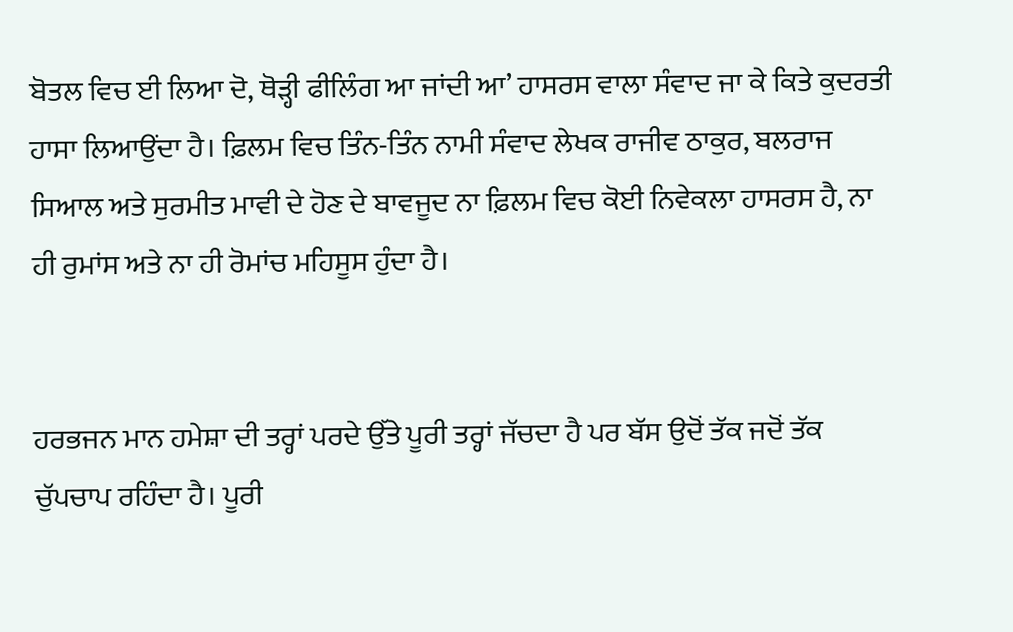ਬੋਤਲ ਵਿਚ ਈ ਲਿਆ ਦੋ, ਥੋੜ੍ਹੀ ਫੀਲਿੰਗ ਆ ਜਾਂਦੀ ਆ’ ਹਾਸਰਸ ਵਾਲਾ ਸੰਵਾਦ ਜਾ ਕੇ ਕਿਤੇ ਕੁਦਰਤੀ ਹਾਸਾ ਲਿਆਉਂਦਾ ਹੈ। ਫ਼ਿਲਮ ਵਿਚ ਤਿੰਨ-ਤਿੰਨ ਨਾਮੀ ਸੰਵਾਦ ਲੇਖਕ ਰਾਜੀਵ ਠਾਕੁਰ, ਬਲਰਾਜ ਸਿਆਲ ਅਤੇ ਸੁਰਮੀਤ ਮਾਵੀ ਦੇ ਹੋਣ ਦੇ ਬਾਵਜੂਦ ਨਾ ਫ਼ਿਲਮ ਵਿਚ ਕੋਈ ਨਿਵੇਕਲਾ ਹਾਸਰਸ ਹੈ, ਨਾ ਹੀ ਰੁਮਾਂਸ ਅਤੇ ਨਾ ਹੀ ਰੋਮਾਂਚ ਮਹਿਸੂਸ ਹੁੰਦਾ ਹੈ।


ਹਰਭਜਨ ਮਾਨ ਹਮੇਸ਼ਾ ਦੀ ਤਰ੍ਹਾਂ ਪਰਦੇ ਉੱਤੇ ਪੂਰੀ ਤਰ੍ਹਾਂ ਜੱਚਦਾ ਹੈ ਪਰ ਬੱਸ ਉਦੋਂ ਤੱਕ ਜਦੋਂ ਤੱਕ ਚੁੱਪਚਾਪ ਰਹਿੰਦਾ ਹੈ। ਪੂਰੀ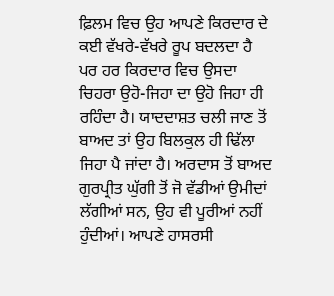ਫ਼ਿਲਮ ਵਿਚ ਉਹ ਆਪਣੇ ਕਿਰਦਾਰ ਦੇ ਕਈ ਵੱਖਰੇ-ਵੱਖਰੇ ਰੂਪ ਬਦਲਦਾ ਹੈ ਪਰ ਹਰ ਕਿਰਦਾਰ ਵਿਚ ਉਸਦਾ ਚਿਹਰਾ ਉਹੋ-ਜਿਹਾ ਦਾ ਉਹੋ ਜਿਹਾ ਹੀ ਰਹਿੰਦਾ ਹੈ। ਯਾਦਦਾਸ਼ਤ ਚਲੀ ਜਾਣ ਤੋਂ ਬਾਅਦ ਤਾਂ ਉਹ ਬਿਲਕੁਲ ਹੀ ਢਿੱਲਾ ਜਿਹਾ ਪੈ ਜਾਂਦਾ ਹੈ। ਅਰਦਾਸ ਤੋਂ ਬਾਅਦ ਗੁਰਪ੍ਰੀਤ ਘੁੱਗੀ ਤੋਂ ਜੋ ਵੱਡੀਆਂ ਉਮੀਦਾਂ ਲੱਗੀਆਂ ਸਨ, ਉਹ ਵੀ ਪੂਰੀਆਂ ਨਹੀਂ ਹੁੰਦੀਆਂ। ਆਪਣੇ ਹਾਸਰਸੀ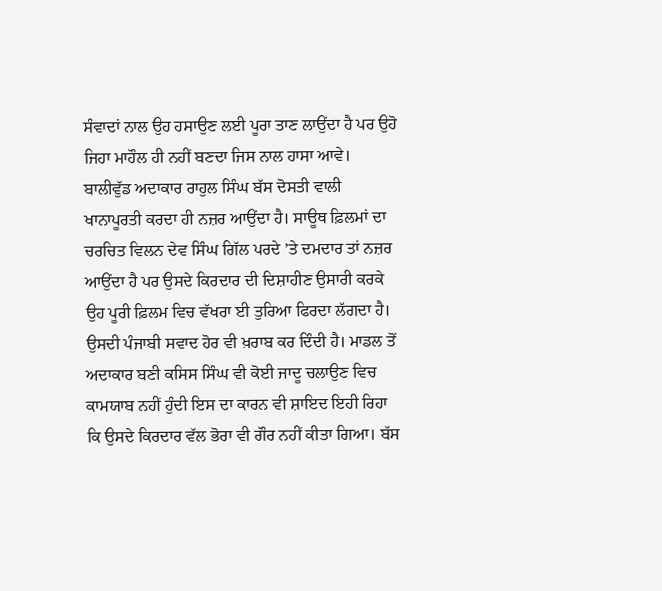ਸੰਵਾਦਾਂ ਨਾਲ ਉਹ ਹਸਾਉਣ ਲਈ ਪੂਰਾ ਤਾਣ ਲਾਉਂਦਾ ਹੈ ਪਰ ਉਹੋ ਜਿਹਾ ਮਾਹੌਲ ਹੀ ਨਹੀਂ ਬਣਦਾ ਜਿਸ ਨਾਲ ਹਾਸਾ ਆਵੇ। ਬਾਲੀਵੁੱਡ ਅਦਾਕਾਰ ਰਾਹੁਲ ਸਿੰਘ ਬੱਸ ਦੋਸਤੀ ਵਾਲੀ ਖਾਨਾਪੂਰਤੀ ਕਰਦਾ ਹੀ ਨਜ਼ਰ ਆਉਂਦਾ ਹੈ। ਸਾਊਥ ਫ਼ਿਲਮਾਂ ਦਾ ਚਰਚਿਤ ਵਿਲਨ ਦੇਵ ਸਿੰਘ ਗਿੱਲ ਪਰਦੇ ’ਤੇ ਦਮਦਾਰ ਤਾਂ ਨਜ਼ਰ ਆਉਂਦਾ ਹੈ ਪਰ ਉਸਦੇ ਕਿਰਦਾਰ ਦੀ ਦਿਸ਼ਾਹੀਣ ਉਸਾਰੀ ਕਰਕੇ ਉਹ ਪੂਰੀ ਫ਼ਿਲਮ ਵਿਚ ਵੱਖਰਾ ਈ ਤੁਰਿਆ ਫਿਰਦਾ ਲੱਗਦਾ ਹੈ। ਉਸਦੀ ਪੰਜਾਬੀ ਸਵਾਦ ਹੋਰ ਵੀ ਖ਼ਰਾਬ ਕਰ ਦਿੰਦੀ ਹੈ। ਮਾਡਲ ਤੋਂ ਅਦਾਕਾਰ ਬਣੀ ਕਸਿਸ ਸਿੰਘ ਵੀ ਕੋਈ ਜਾਦੂ ਚਲਾਉਣ ਵਿਚ ਕਾਮਯਾਬ ਨਹੀਂ ਹੁੰਦੀ ਇਸ ਦਾ ਕਾਰਨ ਵੀ ਸ਼ਾਇਦ ਇਹੀ ਰਿਹਾ ਕਿ ਉਸਦੇ ਕਿਰਦਾਰ ਵੱਲ ਭੋਰਾ ਵੀ ਗੌਰ ਨਹੀਂ ਕੀਤਾ ਗਿਆ। ਬੱਸ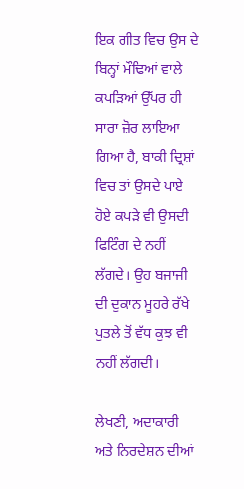ਇਕ ਗੀਤ ਵਿਚ ਉਸ ਦੇ ਬਿਨ੍ਹਾਂ ਮੌਢਿਆਂ ਵਾਲੇ ਕਪੜਿਆਂ ਉੱਪਰ ਹੀ ਸਾਰਾ ਜ਼ੋਰ ਲਾਇਆ ਗਿਆ ਹੈ, ਬਾਕੀ ਦ੍ਰਿਸ਼ਾਂ ਵਿਚ ਤਾਂ ਉਸਦੇ ਪਾਏ ਹੋਏ ਕਪੜੇ ਵੀ ਉਸਦੀ ਫਿਟਿੰਗ ਦੇ ਨਹੀਂ ਲੱਗਦੇ। ਉਹ ਬਜਾਜੀ ਦੀ ਦੁਕਾਨ ਮੂਹਰੇ ਰੱਖੇ ਪੁਤਲੇ ਤੋਂ ਵੱਧ ਕੁਝ ਵੀ ਨਹੀਂ ਲੱਗਦੀ।

ਲੇਖਣੀ, ਅਦਾਕਾਰੀ ਅਤੇ ਨਿਰਦੇਸ਼ਨ ਦੀਆਂ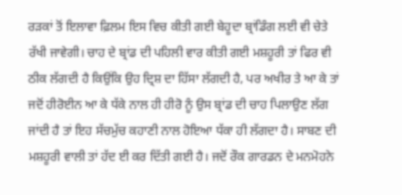ਰੜਕਾਂ ਤੋਂ ਇਲਾਵਾ ਫ਼ਿਲਮ ਇਸ ਵਿਚ ਕੀਤੀ ਗਈ ਬੇਹੂਦਾ ਬ੍ਰਾਂਡਿੰਗ ਲਈ ਵੀ ਚੇਤੇ ਰੱਖੀ ਜਾਵੇਗੀ। ਚਾਹ ਦੇ ਬ੍ਰਾਂਡ ਦੀ ਪਹਿਲੀ ਵਾਰ ਕੀਤੀ ਗਈ ਮਸ਼ਹੂਰੀ ਤਾਂ ਫਿਰ ਵੀ ਠੀਕ ਲੱਗਦੀ ਹੈ ਕਿਉਂਕਿ ਉਹ ਦ੍ਰਿਸ਼ ਦਾ ਹਿੱਸਾ ਲੱਗਦੀ ਹੈ, ਪਰ ਅਖੀਰ ਤੇ ਆ ਕੇ ਤਾਂ ਜਦੋਂ ਹੀਰੋਈਨ ਆ ਕੇ ਧੱਕੇ ਨਾਲ ਹੀ ਹੀਰੋ ਨੂੰ ਉਸ ਬ੍ਰਾਂਡ ਦੀ ਚਾਹ ਪਿਲਾਉਣ ਲੱਗ ਜਾਂਦੀ ਹੈ ਤਾਂ ਇਹ ਸੱਚਮੁੱਚ ਕਹਾਣੀ ਨਾਲ ਹੋਇਆ ਧੱਕਾ ਹੀ ਲੱਗਦਾ ਹੈ। ਸਾਬਣ ਦੀ ਮਸ਼ਹੂਰੀ ਵਾਲੀ ਤਾਂ ਹੱਦ ਈ ਕਰ ਦਿੱਤੀ ਗਈ ਹੈ। ਜਦੋਂ ਰੌਕ ਗਾਰਡਨ ਦੇ ਮਨਮੋਹਨੇ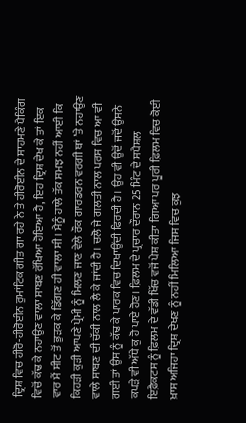ਦ੍ਰਿਸ਼ ਵਿਚ ਹੀਰੋ-ਹੀਰੋਈਨ ਰੁਮਾਂਟਿਕ ਗੀਤ ਗਾ ਰਹੇ ਨੇ ਤੇ ਹੀਰੋਈਨ ਦੇ ਸਾਹਮਣੇ ਪੈਕਿੰਗ ਵਿਚੋਂ ਕੱਢ ਕੇ ਨਹਾਉਣ ਵਾਲਾ ਸਾਬਣ ਰੱਖਿਆ ਹੋਇਆ ਹੈ, ਇਹ ਦ੍ਰਿਸ਼ ਦੇਖ ਕੇ ਤਾਂ ਇਕ ਵਾਰ ਮੈਂ ਸੀਟ ਤੋਂ ਭੁੜਕ ਕੇ ਡਿੱਗਣ ਹੀ ਵਾਲਾ ਸੀ। ਮੈਨੂੰ ਹਾਲੇ ਤੱਕ ਸਮਝ ਨਹੀਂ ਆਈ ਕਿ ਕਿਹੜੀ ਕੁੜੀ ਆਪਣੇ ਪ੍ਰੇਮੀ ਨੂੰ ਮਿਲਣ ਜਾਣ ਵੇਲੇ ਰੌਕ ਗਾਰਡਰਨ ਵਰਗੀ ਥਾਂ ’ਤੇ ਨਹਾਉਣ ਵਾਲੇ ਸਾਬਣ ਦੀ ਚੱਕੀ ਨਾਲ ਲੈ ਕੇ ਜਾਂਦੀ ਹੈ। ਚਲੋ ਜੇ ਗਲਤੀ ਨਾਲ ਪਰਸ ਵਿਚ ਆ ਵੀ ਗਈ ਤਾਂ ਉਸ ਨੂੰ ਕੱਢ ਕੇ ਪਾਰਕ ਵਿਚ ਦਿਖਾਉਂਦੀ ਫਿਰਦੀ ਹੈ। ਉਹ ਵੀ ਉਦੋਂ ਜਦੋਂ ਉਸਨੇ ਕਪੜੇ ਵੀ ਅੱਧੇ ਕੁ ਹੋ ਪਾਏ ਹੋਣ। ਫ਼ਿਲਮ ਦੇ ਪ੍ਰਚਾਰ ਦੌਰਾਨ 25 ਮਿੰਟ ਦੇ ਸਪੈਸ਼ਲ ਇਫ਼ੈਕਟਸ ਨੂੰ ਫ਼ਿਲਮ ਦੇ ਵੱਡੀ ਖਿੱਚ ਵਜੋਂ ਪੇਸ਼ ਕੀਤਾ ਗਿਆ ਪਰ ਪੂਰੀ ਫ਼ਿਲਮ ਵਿਚ ਕੋਈ ਖ਼ਾਸ ਅਜਿਹਾ ਦ੍ਰਿਸ਼ ਦੇਖਣ ਨੂੰ ਨਹੀਂ ਮਿਲਿਆ ਜਿਸ ਵਿਚ ਕੁਝ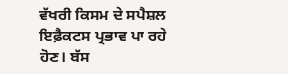ਵੱਖਰੀ ਕਿਸਮ ਦੇ ਸਪੈਸ਼ਲ ਇਫ਼ੈਕਟਸ ਪ੍ਰਭਾਵ ਪਾ ਰਹੇ ਹੋਣ। ਬੱਸ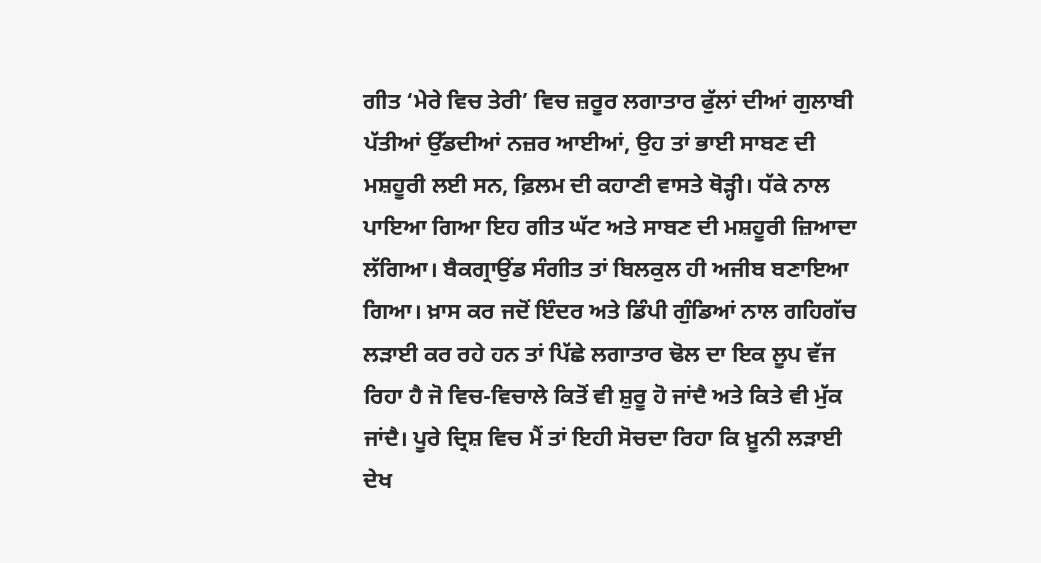ਗੀਤ ‘ਮੇਰੇ ਵਿਚ ਤੇਰੀ’ ਵਿਚ ਜ਼ਰੂਰ ਲਗਾਤਾਰ ਫੁੱਲਾਂ ਦੀਆਂ ਗੁਲਾਬੀ ਪੱਤੀਆਂ ਉੱਡਦੀਆਂ ਨਜ਼ਰ ਆਈਆਂ, ਉਹ ਤਾਂ ਭਾਈ ਸਾਬਣ ਦੀ ਮਸ਼ਹੂਰੀ ਲਈ ਸਨ, ਫ਼ਿਲਮ ਦੀ ਕਹਾਣੀ ਵਾਸਤੇ ਥੋੜ੍ਹੀ। ਧੱਕੇ ਨਾਲ ਪਾਇਆ ਗਿਆ ਇਹ ਗੀਤ ਘੱਟ ਅਤੇ ਸਾਬਣ ਦੀ ਮਸ਼ਹੂਰੀ ਜ਼ਿਆਦਾ ਲੱਗਿਆ। ਬੈਕਗ੍ਰਾਉਂਡ ਸੰਗੀਤ ਤਾਂ ਬਿਲਕੁਲ ਹੀ ਅਜੀਬ ਬਣਾਇਆ ਗਿਆ। ਖ਼ਾਸ ਕਰ ਜਦੋਂ ਇੰਦਰ ਅਤੇ ਡਿੰਪੀ ਗੁੰਡਿਆਂ ਨਾਲ ਗਹਿਗੱਚ ਲੜਾਈ ਕਰ ਰਹੇ ਹਨ ਤਾਂ ਪਿੱਛੇ ਲਗਾਤਾਰ ਢੋਲ ਦਾ ਇਕ ਲੂਪ ਵੱਜ ਰਿਹਾ ਹੈ ਜੋ ਵਿਚ-ਵਿਚਾਲੇ ਕਿਤੋਂ ਵੀ ਸ਼ੁਰੂ ਹੋ ਜਾਂਦੈ ਅਤੇ ਕਿਤੇ ਵੀ ਮੁੱਕ ਜਾਂਦੈ। ਪੂਰੇ ਦ੍ਰਿਸ਼ ਵਿਚ ਮੈਂ ਤਾਂ ਇਹੀ ਸੋਚਦਾ ਰਿਹਾ ਕਿ ਖ਼ੂਨੀ ਲੜਾਈ ਦੇਖ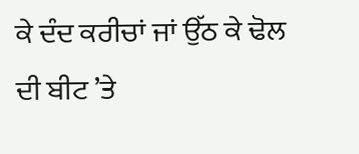ਕੇ ਦੰਦ ਕਰੀਚਾਂ ਜਾਂ ਉੱਠ ਕੇ ਢੋਲ ਦੀ ਬੀਟ ’ਤੇ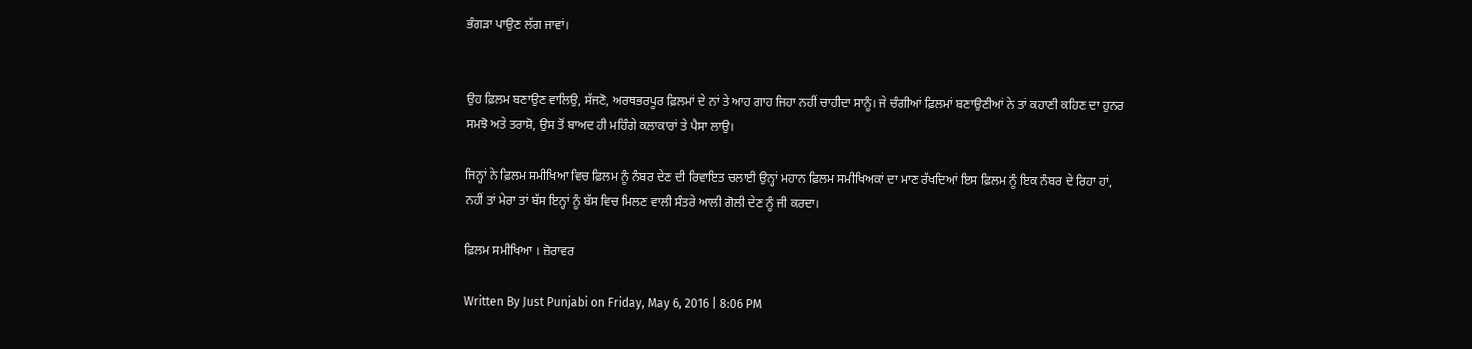ਭੰਗੜਾ ਪਾਉਣ ਲੱਗ ਜਾਵਾਂ।


ਉਹ ਫ਼ਿਲਮ ਬਣਾਉਣ ਵਾਲਿਉ, ਸੱਜਣੋ, ਅਰਥਭਰਪੂਰ ਫ਼ਿਲਮਾਂ ਦੇ ਨਾਂ ਤੇ ਆਹ ਗਾਹ ਜਿਹਾ ਨਹੀਂ ਚਾਹੀਦਾ ਸਾਨੂੰ। ਜੇ ਚੰਗੀਆਂ ਫ਼ਿਲਮਾਂ ਬਣਾਉਣੀਆਂ ਨੇ ਤਾਂ ਕਹਾਣੀ ਕਹਿਣ ਦਾ ਹੁਨਰ ਸਮਝੋ ਅਤੇ ਤਰਾਸ਼ੋ, ਉਸ ਤੋਂ ਬਾਅਦ ਹੀ ਮਹਿੰਗੇ ਕਲਾਕਾਰਾਂ ਤੇ ਪੈਸਾ ਲਾਉ।

ਜਿਨ੍ਹਾਂ ਨੇ ਫ਼ਿਲਮ ਸਮੀਖਿਆ ਵਿਚ ਫ਼ਿਲਮ ਨੂੰ ਨੰਬਰ ਦੇਣ ਦੀ ਰਿਵਾਇਤ ਚਲਾਈ ਉਨ੍ਹਾਂ ਮਹਾਨ ਫ਼ਿਲਮ ਸਮੀਖਿਅਕਾਂ ਦਾ ਮਾਣ ਰੱਖਦਿਆਂ ਇਸ ਫ਼ਿਲਮ ਨੂੰ ਇਕ ਨੰਬਰ ਦੇ ਰਿਹਾ ਹਾਂ, ਨਹੀਂ ਤਾਂ ਮੇਰਾ ਤਾਂ ਬੱਸ ਇਨ੍ਹਾਂ ਨੂੰ ਬੱਸ ਵਿਚ ਮਿਲਣ ਵਾਲੀ ਸੰਤਰੇ ਆਲੀ ਗੋਲੀ ਦੇਣ ਨੂੰ ਜੀ ਕਰਦਾ।

ਫ਼ਿਲਮ ਸਮੀਖਿਆ । ਜ਼ੋਰਾਵਰ

Written By Just Punjabi on Friday, May 6, 2016 | 8:06 PM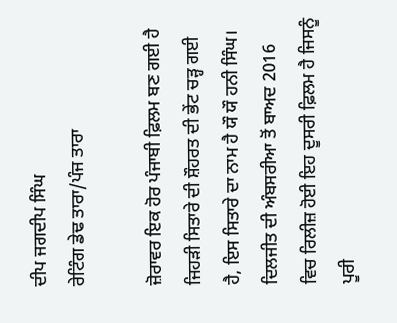ਦੀਪ ਜਗਦੀਪ ਸਿੰਘ
ਰੇਟਿੰਗ ਡੇਢ ਤਾਰਾ/ਪੰਜ ਤਾਰਾ

ਜ਼ੋਰਾਵਰ ਇਕ ਹੋਰ ਪੰਜਾਬੀ ਫ਼ਿਲਮ ਬਣ ਗਈ ਹੈ ਜਿਹੜੀ ਸਿਤਾਰੇ ਦੀ ਸ਼ੌਹਰਤ ਦੀ ਭੇਂਟ ਚੜ੍ਹ ਗਈ ਹੈ, ਇਸ ਸਿਤਾਰੇ ਦਾ ਨਾਮ ਹੈ ਯੌ ਯੌ ਹਨੀ ਸਿੰਘ। ਦਿਲਜੀਤ ਦੀ ਅੰਬਸਰੀਆ ਤੋਂ ਬਾਅਦ 2016 ਵਿਚ ਰਿਲੀਜ਼ ਹੋਈ ਇਹ ਦੂਸਰੀ ਫ਼ਿਲਮ ਹੈ ਜਿਸਨੂੰ ਪੂਰੀ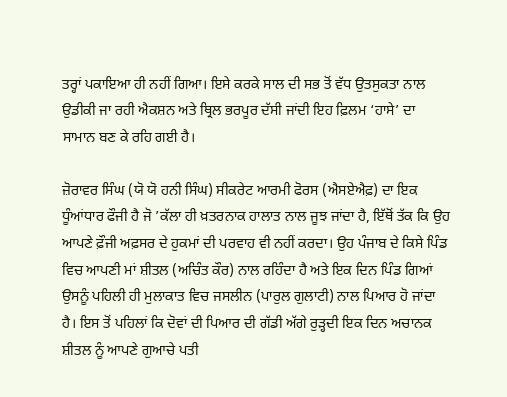ਤਰ੍ਹਾਂ ਪਕਾਇਆ ਹੀ ਨਹੀਂ ਗਿਆ। ਇਸੇ ਕਰਕੇ ਸਾਲ ਦੀ ਸਭ ਤੋਂ ਵੱਧ ਉਤਸੁਕਤਾ ਨਾਲ ਉਡੀਕੀ ਜਾ ਰਹੀ ਐਕਸ਼ਨ ਅਤੇ ਥ੍ਰਿਲ ਭਰਪੂਰ ਦੱਸੀ ਜਾਂਦੀ ਇਹ ਫ਼ਿਲਮ ‘ਹਾਸੇ’ ਦਾ ਸਾਮਾਨ ਬਣ ਕੇ ਰਹਿ ਗਈ ਹੈ।

ਜ਼ੋਰਾਵਰ ਸਿੰਘ (ਯੋ ਯੋ ਹਨੀ ਸਿੰਘ) ਸੀਕਰੇਟ ਆਰਮੀ ਫੋਰਸ (ਐਸਏਐਫ਼) ਦਾ ਇਕ ਧੂੰਆਂਧਾਰ ਫੌਜੀ ਹੈ ਜੋ ’ਕੱਲਾ ਹੀ ਖ਼ਤਰਨਾਕ ਹਾਲਾਤ ਨਾਲ ਜੂਝ ਜਾਂਦਾ ਹੈ, ਇੱਥੋਂ ਤੱਕ ਕਿ ਉਹ ਆਪਣੇ ਫ਼ੌਜੀ ਅਫ਼ਸਰ ਦੇ ਹੁਕਮਾਂ ਦੀ ਪਰਵਾਹ ਵੀ ਨਹੀਂ ਕਰਦਾ। ਉਹ ਪੰਜਾਬ ਦੇ ਕਿਸੇ ਪਿੰਡ ਵਿਚ ਆਪਣੀ ਮਾਂ ਸ਼ੀਤਲ (ਅਚਿੰਤ ਕੌਰ) ਨਾਲ ਰਹਿੰਦਾ ਹੈ ਅਤੇ ਇਕ ਦਿਨ ਪਿੰਡ ਗਿਆਂ ਉਸਨੂੰ ਪਹਿਲੀ ਹੀ ਮੁਲਾਕਾਤ ਵਿਚ ਜਸਲੀਨ (ਪਾਰੁਲ ਗੁਲਾਟੀ) ਨਾਲ ਪਿਆਰ ਹੋ ਜਾਂਦਾ ਹੈ। ਇਸ ਤੋਂ ਪਹਿਲਾਂ ਕਿ ਦੋਵਾਂ ਦੀ ਪਿਆਰ ਦੀ ਗੱਡੀ ਅੱਗੇ ਰੁੜ੍ਹਦੀ ਇਕ ਦਿਨ ਅਚਾਨਕ ਸ਼ੀਤਲ ਨੂੰ ਆਪਣੇ ਗੁਆਚੇ ਪਤੀ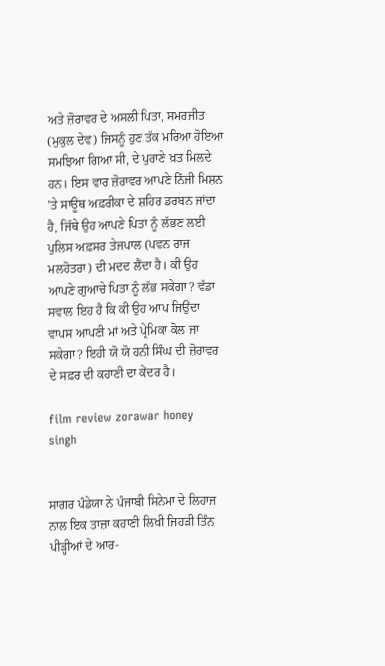ਅਤੇ ਜ਼ੋਰਾਵਰ ਦੇ ਅਸਲੀ ਪਿਤਾ, ਸਮਰਜੀਤ (ਮੁਕੁਲ ਦੇਵ) ਜਿਸਨੂੰ ਹੁਣ ਤੱਕ ਮਰਿਆ ਹੋਇਆ ਸਮਝਿਆ ਗਿਆ ਸੀ, ਦੇ ਪੁਰਾਣੇ ਖ਼ਤ ਮਿਲਦੇ ਹਨ। ਇਸ ਵਾਰ ਜ਼ੋਰਾਵਰ ਆਪਣੇ ਨਿੱਜੀ ਮਿਸ਼ਨ ’ਤੇ ਸਾਊਥ ਅਫ਼ਰੀਕਾ ਦੇ ਸ਼ਹਿਰ ਡਰਬਨ ਜਾਂਦਾ ਹੈ, ਜਿੱਥੇ ਉਹ ਆਪਣੇ ਪਿਤਾ ਨੂੰ ਲੱਭਣ ਲਈ ਪੁਲਿਸ ਅਫ਼ਸਰ ਤੇਜਪਾਲ (ਪਵਨ ਰਾਜ ਮਲਹੋਤਰਾ) ਦੀ ਮਦਦ ਲੈਂਦਾ ਹੈ। ਕੀ ਉਹ ਆਪਣੇ ਗੁਆਚੇ ਪਿਤਾ ਨੂੰ ਲੱਭ ਸਕੇਗਾ? ਵੱਡਾ ਸਵਾਲ ਇਹ ਹੈ ਕਿ ਕੀ ਉਹ ਆਪ ਜਿਉਂਦਾ ਵਾਪਸ ਆਪਣੀ ਮਾਂ ਅਤੇ ਪ੍ਰੇਮਿਕਾ ਕੋਲ ਜਾ ਸਕੇਗਾ? ਇਹੀ ਯੋ ਯੋ ਹਨੀ ਸਿੰਘ ਦੀ ਜ਼ੋਰਾਵਰ ਦੇ ਸਫ਼ਰ ਦੀ ਕਹਾਣੀ ਦਾ ਕੇਂਦਰ ਹੈ।

film review zorawar honey singh


ਸਾਗਰ ਪੰਡੇਯਾ ਨੇ ਪੰਜਾਬੀ ਸਿਨੇਮਾ ਦੇ ਲਿਹਾਜ ਨਾਲ ਇਕ ਤਾਜ਼ਾ ਕਹਾਣੀ ਲਿਖੀ ਜਿਹੜੀ ਤਿੰਨ ਪੀੜ੍ਹੀਆਂ ਦੇ ਆਰ-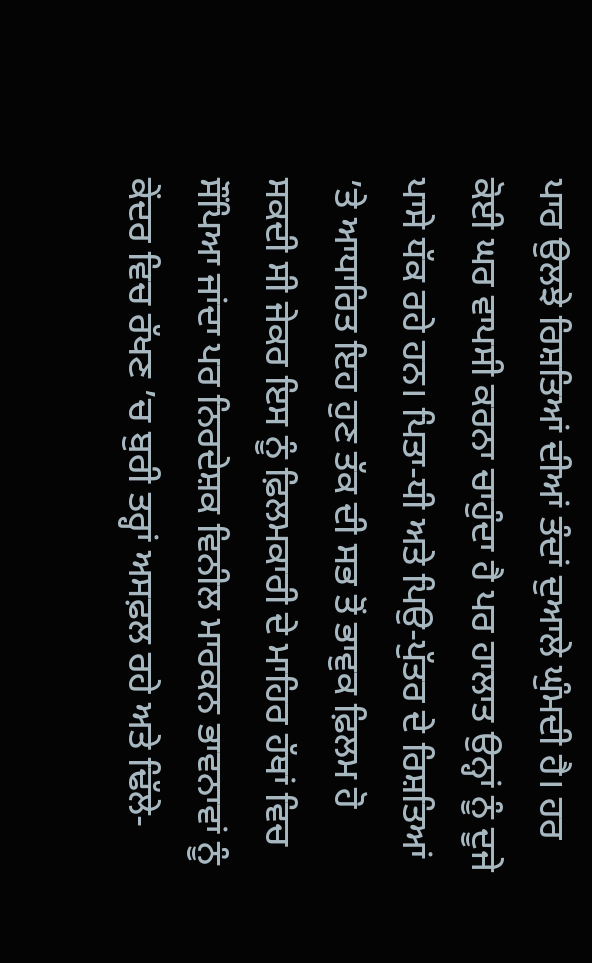ਪਾਰ ਉਲਝੇ ਰਿਸ਼ਤਿਆਂ ਦੀਆਂ ਤੰਦਾਂ ਦੁਆਲੇ ਘੁੰਮਦੀ ਹੈ। ਹਰ ਕੋਈ ਘਰ ਵਾਪਸੀ ਕਰਨਾ ਚਾਹੁੰਦਾ ਹੈ ਪਰ ਹਾਲਾਤ ਉਨ੍ਹਾਂ ਨੂੰ ਦੂਜੇ ਪਾਸੇ ਧੱਕ ਰਹੇ ਹਨ। ਪਿਤਾ-ਧੀ ਅਤੇ ਪਿਉ-ਪੁੱਤਰ ਦੇ ਰਿਸ਼ਤਿਆਂ ’ਤੇ ਆਧਾਰਿਤ ਇਹ ਹੁਣ ਤੱਕ ਦੀ ਸਭ ਤੋਂ ਭਾਵੁਕ ਫ਼ਿਲਮ ਹੋ ਸਕਦੀ ਸੀ ਜੇਕਰ ਇਸ ਨੂੰ ਫ਼ਿਲਮਕਾਰੀ ਦੇ ਮਾਹਿਰ ਹੱਥਾਂ ਵਿਚ ਸੌਂਪਿਆ ਜਾਂਦਾ ਪਰ ਨਿਰਦੇਸ਼ਕ ਵਿਨੀਲ ਮਾਰਕਨ ਭਾਵਨਾਵਾਂ ਨੂੰ ਕੇਂਦਰ ਵਿਚ ਰੱਖਣ ’ਚ ਬੁਰੀ ਤਰ੍ਹਾਂ ਅਸਫ਼ਲ ਰਹੇ ਅਤੇ ਢਿੱਲੇ-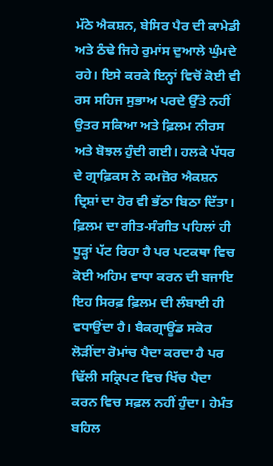ਮੱਠੇ ਐਕਸ਼ਨ, ਬੇਸਿਰ ਪੈਰ ਦੀ ਕਾਮੇਡੀ ਅਤੇ ਠੰਢੇ ਜਿਹੇ ਰੁਮਾਂਸ ਦੁਆਲੇ ਘੁੰਮਦੇ ਰਹੇ। ਇਸੇ ਕਰਕੇ ਇਨ੍ਹਾਂ ਵਿਚੋਂ ਕੋਈ ਵੀ ਰਸ ਸਹਿਜ ਸੁਭਾਅ ਪਰਦੇ ਉੱਤੇ ਨਹੀਂ ਉਤਰ ਸਕਿਆ ਅਤੇ ਫ਼ਿਲਮ ਨੀਰਸ ਅਤੇ ਬੋਝਲ ਹੁੰਦੀ ਗਈ। ਹਲਕੇ ਪੱਧਰ ਦੇ ਗ੍ਰਾਫ਼ਿਕਸ ਨੇ ਕਮਜ਼ੋਰ ਐਕਸ਼ਨ ਦ੍ਰਿਸ਼ਾਂ ਦਾ ਹੋਰ ਵੀ ਭੱਠਾ ਬਿਠਾ ਦਿੱਤਾ। ਫ਼ਿਲਮ ਦਾ ਗੀਤ-ਸੰਗੀਤ ਪਹਿਲਾਂ ਹੀ ਧੂੜ੍ਹਾਂ ਪੱਟ ਰਿਹਾ ਹੈ ਪਰ ਪਟਕਥਾ ਵਿਚ ਕੋਈ ਅਹਿਮ ਵਾਧਾ ਕਰਨ ਦੀ ਬਜਾਇ ਇਹ ਸਿਰਫ਼ ਫ਼ਿਲਮ ਦੀ ਲੰਬਾਈ ਹੀ ਵਧਾਉਂਦਾ ਹੈ। ਬੈਕਗ੍ਰਾਊਂਡ ਸਕੋਰ ਲੋੜੀਂਦਾ ਰੋਮਾਂਚ ਪੈਦਾ ਕਰਦਾ ਹੈ ਪਰ ਢਿੱਲੀ ਸਕ੍ਰਿਪਟ ਵਿਚ ਖਿੱਚ ਪੈਦਾ ਕਰਨ ਵਿਚ ਸਫ਼ਲ ਨਹੀਂ ਹੁੰਦਾ। ਹੇਮੰਤ ਬਹਿਲ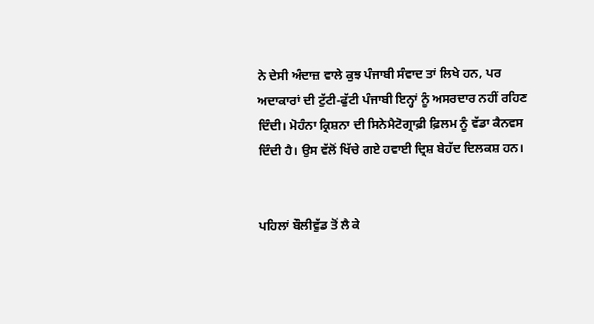ਨੇ ਦੇਸੀ ਅੰਦਾਜ਼ ਵਾਲੇ ਕੁਝ ਪੰਜਾਬੀ ਸੰਵਾਦ ਤਾਂ ਲਿਖੇ ਹਨ, ਪਰ ਅਦਾਕਾਰਾਂ ਦੀ ਟੁੱਟੀ-ਫੁੱਟੀ ਪੰਜਾਬੀ ਇਨ੍ਹਾਂ ਨੂੰ ਅਸਰਦਾਰ ਨਹੀਂ ਰਹਿਣ ਦਿੰਦੀ। ਮੋਹੰਨਾ ਕ੍ਰਿਸ਼ਨਾ ਦੀ ਸਿਨੇਮੈਟੋਗ੍ਰਾਫ਼ੀ ਫ਼ਿਲਮ ਨੂੰ ਵੱਡਾ ਕੈਨਵਸ ਦਿੰਦੀ ਹੈ। ਉਸ ਵੱਲੋਂ ਖਿੱਚੇ ਗਏ ਹਵਾਈ ਦ੍ਰਿਸ਼ ਬੇਹੱਦ ਦਿਲਕਸ਼ ਹਨ।


ਪਹਿਲਾਂ ਬੌਲੀਵੁੱਡ ਤੋਂ ਲੈ ਕੇ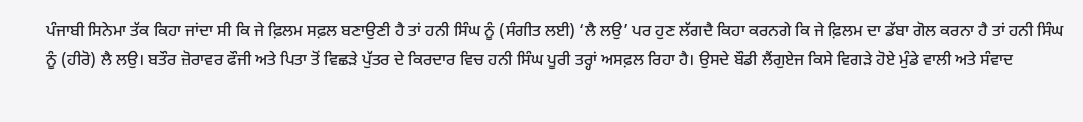ਪੰਜਾਬੀ ਸਿਨੇਮਾ ਤੱਕ ਕਿਹਾ ਜਾਂਦਾ ਸੀ ਕਿ ਜੇ ਫ਼ਿਲਮ ਸਫ਼ਲ ਬਣਾਉਣੀ ਹੈ ਤਾਂ ਹਨੀ ਸਿੰਘ ਨੂੰ (ਸੰਗੀਤ ਲਈ) ‘ਲੈ ਲਉ’ ਪਰ ਹੁਣ ਲੱਗਦੈ ਕਿਹਾ ਕਰਨਗੇ ਕਿ ਜੇ ਫ਼ਿਲਮ ਦਾ ਡੱਬਾ ਗੋਲ ਕਰਨਾ ਹੈ ਤਾਂ ਹਨੀ ਸਿੰਘ ਨੂੰ (ਹੀਰੋ) ਲੈ ਲਉ। ਬਤੌਰ ਜ਼ੋਰਾਵਰ ਫੌਜੀ ਅਤੇ ਪਿਤਾ ਤੋਂ ਵਿਛੜੇ ਪੁੱਤਰ ਦੇ ਕਿਰਦਾਰ ਵਿਚ ਹਨੀ ਸਿੰਘ ਪੂਰੀ ਤਰ੍ਹਾਂ ਅਸਫ਼ਲ ਰਿਹਾ ਹੈ। ਉਸਦੇ ਬੌਡੀ ਲੈਂਗੁਏਜ ਕਿਸੇ ਵਿਗੜੇ ਹੋਏ ਮੁੰਡੇ ਵਾਲੀ ਅਤੇ ਸੰਵਾਦ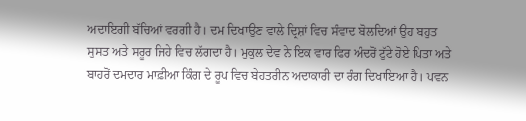ਅਦਾਇਗੀ ਬੱਚਿਆਂ ਵਰਗੀ ਹੈ। ਦਮ ਦਿਖਾਉਣ ਵਾਲੇ ਦ੍ਰਿਸ਼ਾਂ ਵਿਚ ਸੰਵਾਦ ਬੋਲਦਿਆਂ ਉਹ ਬਹੁਤ ਸੁਸਤ ਅਤੇ ਸਰੂਰ ਜਿਹੇ ਵਿਚ ਲੱਗਦਾ ਹੈ। ਮੁਕੁਲ ਦੇਵ ਨੇ ਇਕ ਵਾਰ ਫਿਰ ਅੰਦਰੋਂ ਟੁੱਟੇ ਹੋਏ ਪਿਤਾ ਅਤੇ ਬਾਹਰੋਂ ਦਮਦਾਰ ਮਾਫ਼ੀਆ ਕਿੰਗ ਦੇ ਰੂਪ ਵਿਚ ਬੇਹਤਰੀਨ ਅਦਾਕਾਰੀ ਦਾ ਰੰਗ ਦਿਖਾਇਆ ਹੈ। ਪਵਨ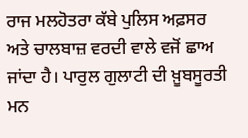ਰਾਜ ਮਲਹੋਤਰਾ ਕੱਬੇ ਪੁਲਿਸ ਅਫ਼ਸਰ ਅਤੇ ਚਾਲਬਾਜ਼ ਵਰਦੀ ਵਾਲੇ ਵਜੋਂ ਛਾਅ ਜਾਂਦਾ ਹੈ। ਪਾਰੁਲ ਗੁਲਾਟੀ ਦੀ ਖ਼ੂਬਸੂਰਤੀ ਮਨ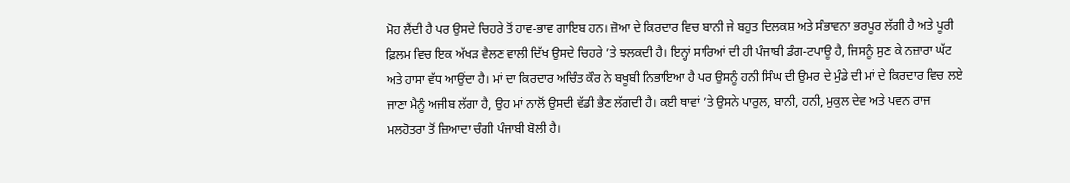ਮੋਹ ਲੈਂਦੀ ਹੈ ਪਰ ਉਸਦੇ ਚਿਹਰੇ ਤੋਂ ਹਾਵ-ਭਾਵ ਗਾਇਬ ਹਨ। ਜ਼ੋਆ ਦੇ ਕਿਰਦਾਰ ਵਿਚ ਬਾਨੀ ਜੇ ਬਹੁਤ ਦਿਲਕਸ਼ ਅਤੇ ਸੰਭਾਵਨਾ ਭਰਪੂਰ ਲੱਗੀ ਹੈ ਅਤੇ ਪੂਰੀ ਫ਼ਿਲਮ ਵਿਚ ਇਕ ਅੱਖੜ ਵੈਲਣ ਵਾਲੀ ਦਿੱਖ ਉਸਦੇ ਚਿਹਰੇ ’ਤੇ ਝਲਕਦੀ ਹੈ। ਇਨ੍ਹਾਂ ਸਾਰਿਆਂ ਦੀ ਹੀ ਪੰਜਾਬੀ ਡੰਗ-ਟਪਾਊ ਹੈ, ਜਿਸਨੂੰ ਸੁਣ ਕੇ ਨਜ਼ਾਰਾ ਘੱਟ ਅਤੇ ਹਾਸਾ ਵੱਧ ਆਉਂਦਾ ਹੈ। ਮਾਂ ਦਾ ਕਿਰਦਾਰ ਅਚਿੰਤ ਕੌਰ ਨੇ ਬਖੂਬੀ ਨਿਭਾਇਆ ਹੈ ਪਰ ਉਸਨੂੰ ਹਨੀ ਸਿੰਘ ਦੀ ਉਮਰ ਦੇ ਮੁੰਡੇ ਦੀ ਮਾਂ ਦੇ ਕਿਰਦਾਰ ਵਿਚ ਲਏ ਜਾਣਾ ਮੈਨੂੰ ਅਜੀਬ ਲੱਗਾ ਹੈ, ਉਹ ਮਾਂ ਨਾਲੋਂ ਉਸਦੀ ਵੱਡੀ ਭੈਣ ਲੱਗਦੀ ਹੈ। ਕਈ ਥਾਵਾਂ ’ਤੇ ਉਸਨੇ ਪਾਰੁਲ, ਬਾਨੀ, ਹਨੀ, ਮੁਕੁਲ ਦੇਵ ਅਤੇ ਪਵਨ ਰਾਜ ਮਲਹੋਤਰਾ ਤੋਂ ਜ਼ਿਆਦਾ ਚੰਗੀ ਪੰਜਾਬੀ ਬੋਲੀ ਹੈ।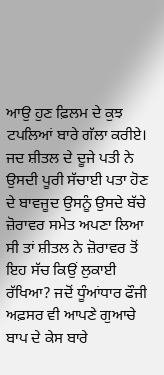ਆਉ ਹੁਣ ਫ਼ਿਲਮ ਦੇ ਕੁਝ ਟਪਲਿਆਂ ਬਾਰੇ ਗੱਲਾ ਕਰੀਏ। ਜਦ ਸ਼ੀਤਲ ਦੇ ਦੂਜੇ ਪਤੀ ਨੇ ਉਸਦੀ ਪੂਰੀ ਸੱਚਾਈ ਪਤਾ ਹੋਣ ਦੇ ਬਾਵਜੂਦ ਉਸਨੂੰ ਉਸਦੇ ਬੱਚੇ ਜ਼ੋਰਾਵਰ ਸਮੇਤ ਅਪਣਾ ਲਿਆ ਸੀ ਤਾਂ ਸ਼ੀਤਲ ਨੇ ਜ਼ੋਰਾਵਰ ਤੋਂ ਇਹ ਸੱਚ ਕਿਉਂ ਲੁਕਾਈ ਰੱਖਿਆ? ਜਦੋਂ ਧੂੰਆਂਧਾਰ ਫੌਜੀ ਅਫ਼ਸਰ ਵੀ ਆਪਣੇ ਗੁਆਚੇ ਬਾਪ ਦੇ ਕੇਸ ਬਾਰੇ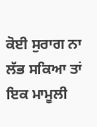ਕੋਈ ਸੁਰਾਗ ਨਾ ਲੱਭ ਸਕਿਆ ਤਾਂ ਇਕ ਮਾਮੂਲੀ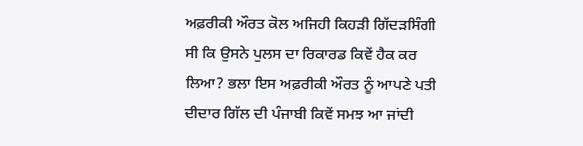ਅਫ਼ਰੀਕੀ ਔਰਤ ਕੋਲ ਅਜਿਹੀ ਕਿਹੜੀ ਗਿੱਦੜਸਿੰਗੀ ਸੀ ਕਿ ਉਸਨੇ ਪੁਲਸ ਦਾ ਰਿਕਾਰਡ ਕਿਵੇਂ ਹੈਕ ਕਰ ਲਿਆ? ਭਲਾ ਇਸ ਅਫ਼ਰੀਕੀ ਔਰਤ ਨੂੰ ਆਪਣੇ ਪਤੀ ਦੀਦਾਰ ਗਿੱਲ ਦੀ ਪੰਜਾਬੀ ਕਿਵੇਂ ਸਮਝ ਆ ਜਾਂਦੀ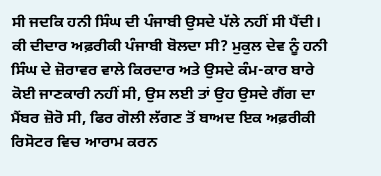ਸੀ ਜਦਕਿ ਹਨੀ ਸਿੰਘ ਦੀ ਪੰਜਾਬੀ ਉਸਦੇ ਪੱਲੇ ਨਹੀਂ ਸੀ ਪੈਂਦੀ। ਕੀ ਦੀਦਾਰ ਅਫ਼ਰੀਕੀ ਪੰਜਾਬੀ ਬੋਲਦਾ ਸੀ? ਮੁਕੁਲ ਦੇਵ ਨੂੰ ਹਨੀ ਸਿੰਘ ਦੇ ਜ਼ੋਰਾਵਰ ਵਾਲੇ ਕਿਰਦਾਰ ਅਤੇ ਉਸਦੇ ਕੰਮ-ਕਾਰ ਬਾਰੇ ਕੋਈ ਜਾਣਕਾਰੀ ਨਹੀਂ ਸੀ, ਉਸ ਲਈ ਤਾਂ ਉਹ ਉਸਦੇ ਗੈਂਗ ਦਾ ਮੈਂਬਰ ਜ਼ੋਰੋ ਸੀ, ਫਿਰ ਗੋਲੀ ਲੱਗਣ ਤੋਂ ਬਾਅਦ ਇਕ ਅਫ਼ਰੀਕੀ ਰਿਸੋਟਰ ਵਿਚ ਆਰਾਮ ਕਰਨ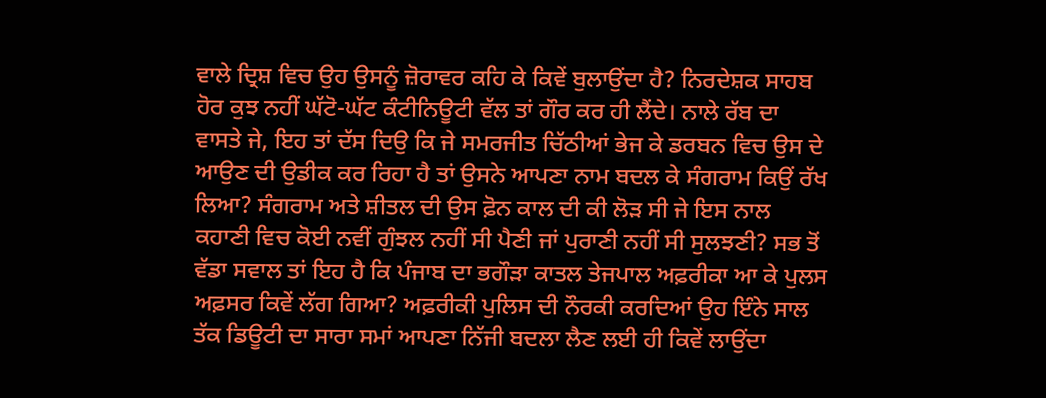ਵਾਲੇ ਦ੍ਰਿਸ਼ ਵਿਚ ਉਹ ਉਸਨੂੰ ਜ਼ੋਰਾਵਰ ਕਹਿ ਕੇ ਕਿਵੇਂ ਬੁਲਾਉਂਦਾ ਹੈ? ਨਿਰਦੇਸ਼ਕ ਸਾਹਬ ਹੋਰ ਕੁਝ ਨਹੀਂ ਘੱਟੋ-ਘੱਟ ਕੰਟੀਨਿਊਟੀ ਵੱਲ ਤਾਂ ਗੌਰ ਕਰ ਹੀ ਲੈਂਦੇ। ਨਾਲੇ ਰੱਬ ਦਾ ਵਾਸਤੇ ਜੇ, ਇਹ ਤਾਂ ਦੱਸ ਦਿਉ ਕਿ ਜੇ ਸਮਰਜੀਤ ਚਿੱਠੀਆਂ ਭੇਜ ਕੇ ਡਰਬਨ ਵਿਚ ਉਸ ਦੇ ਆਉਣ ਦੀ ਉਡੀਕ ਕਰ ਰਿਹਾ ਹੈ ਤਾਂ ਉਸਨੇ ਆਪਣਾ ਨਾਮ ਬਦਲ ਕੇ ਸੰਗਰਾਮ ਕਿਉਂ ਰੱਖ ਲਿਆ? ਸੰਗਰਾਮ ਅਤੇ ਸ਼ੀਤਲ ਦੀ ਉਸ ਫ਼ੋਨ ਕਾਲ ਦੀ ਕੀ ਲੋੜ ਸੀ ਜੇ ਇਸ ਨਾਲ ਕਹਾਣੀ ਵਿਚ ਕੋਈ ਨਵੀਂ ਗੁੰਝਲ ਨਹੀਂ ਸੀ ਪੈਣੀ ਜਾਂ ਪੁਰਾਣੀ ਨਹੀਂ ਸੀ ਸੁਲਝਣੀ? ਸਭ ਤੋਂ ਵੱਡਾ ਸਵਾਲ ਤਾਂ ਇਹ ਹੈ ਕਿ ਪੰਜਾਬ ਦਾ ਭਗੌੜਾ ਕਾਤਲ ਤੇਜਪਾਲ ਅਫ਼ਰੀਕਾ ਆ ਕੇ ਪੁਲਸ ਅਫ਼ਸਰ ਕਿਵੇਂ ਲੱਗ ਗਿਆ? ਅਫ਼ਰੀਕੀ ਪੁਲਿਸ ਦੀ ਨੌਰਕੀ ਕਰਦਿਆਂ ਉਹ ਇੰਨੇ ਸਾਲ ਤੱਕ ਡਿਊਟੀ ਦਾ ਸਾਰਾ ਸਮਾਂ ਆਪਣਾ ਨਿੱਜੀ ਬਦਲਾ ਲੈਣ ਲਈ ਹੀ ਕਿਵੇਂ ਲਾਉਂਦਾ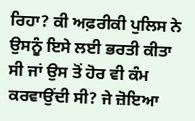ਰਿਹਾ? ਕੀ ਅਫ਼ਰੀਕੀ ਪੁਲਿਸ ਨੇ ਉਸਨੂੰ ਇਸੇ ਲਈ ਭਰਤੀ ਕੀਤਾ ਸੀ ਜਾਂ ਉਸ ਤੋਂ ਹੋਰ ਵੀ ਕੰਮ ਕਰਵਾਉਂਦੀ ਸੀ? ਜੇ ਜ਼ੋਇਆ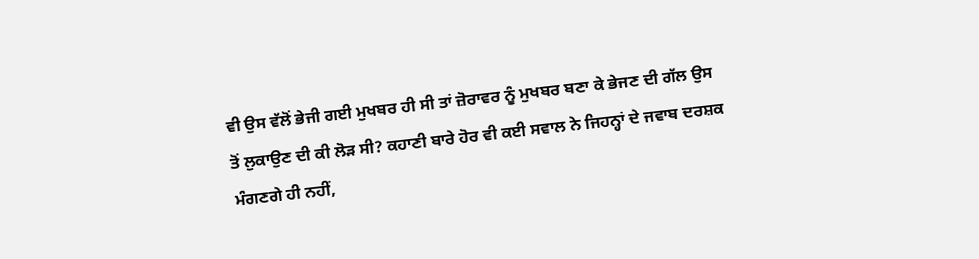ਵੀ ਉਸ ਵੱਲੋਂ ਭੇਜੀ ਗਈ ਮੁਖਬਰ ਹੀ ਸੀ ਤਾਂ ਜ਼ੋਰਾਵਰ ਨੂੰ ਮੁਖਬਰ ਬਣਾ ਕੇ ਭੇਜਣ ਦੀ ਗੱਲ ਉਸ ਤੋਂ ਲੁਕਾਉਣ ਦੀ ਕੀ ਲੋੜ ਸੀ? ਕਹਾਣੀ ਬਾਰੇ ਹੋਰ ਵੀ ਕਈ ਸਵਾਲ ਨੇ ਜਿਹਨ੍ਹਾਂ ਦੇ ਜਵਾਬ ਦਰਸ਼ਕ ਮੰਗਣਗੇ ਹੀ ਨਹੀਂ,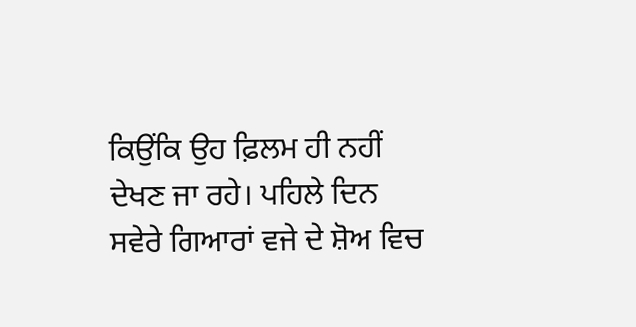ਕਿਉਂਕਿ ਉਹ ਫ਼ਿਲਮ ਹੀ ਨਹੀਂ ਦੇਖਣ ਜਾ ਰਹੇ। ਪਹਿਲੇ ਦਿਨ ਸਵੇਰੇ ਗਿਆਰਾਂ ਵਜੇ ਦੇ ਸ਼ੋਅ ਵਿਚ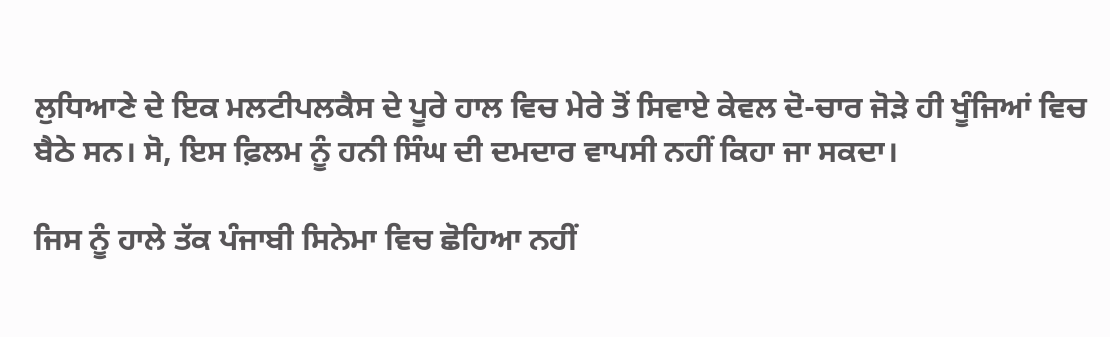ਲੁਧਿਆਣੇ ਦੇ ਇਕ ਮਲਟੀਪਲਕੈਸ ਦੇ ਪੂਰੇ ਹਾਲ ਵਿਚ ਮੇਰੇ ਤੋਂ ਸਿਵਾਏ ਕੇਵਲ ਦੋ-ਚਾਰ ਜੋੜੇ ਹੀ ਖੂੰਜਿਆਂ ਵਿਚ ਬੈਠੇ ਸਨ। ਸੋ, ਇਸ ਫ਼ਿਲਮ ਨੂੰ ਹਨੀ ਸਿੰਘ ਦੀ ਦਮਦਾਰ ਵਾਪਸੀ ਨਹੀਂ ਕਿਹਾ ਜਾ ਸਕਦਾ।

ਜਿਸ ਨੂੰ ਹਾਲੇ ਤੱਕ ਪੰਜਾਬੀ ਸਿਨੇਮਾ ਵਿਚ ਛੋਹਿਆ ਨਹੀਂ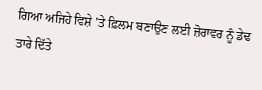ਗਿਆ ਅਜਿਹੇ ਵਿਸ਼ੇ ’ਤੇ ਫ਼ਿਲਮ ਬਣਾਉਣ ਲਈ ਜ਼ੋਰਾਵਰ ਨੂੰ ਡੇਢ ਤਾਰੇ ਦਿੱਤੇ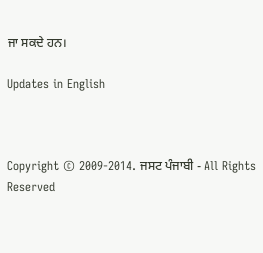ਜਾ ਸਕਦੇ ਹਨ।

Updates in English



Copyright © 2009-2014. ਜਸਟ ਪੰਜਾਬੀ - All Rights Reserved